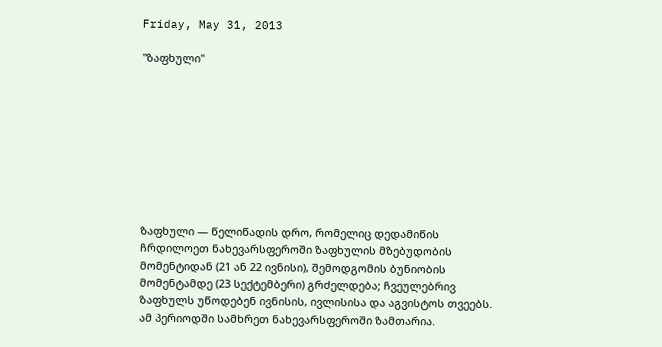Friday, May 31, 2013

"ზაფხული"









ზაფხული — წელიწადის დრო, რომელიც დედამიწის ჩრდილოეთ ნახევარსფეროში ზაფხულის მზებუდობის მომენტიდან (21 ან 22 ივნისი), შემოდგომის ბუნიობის მომენტამდე (23 სექტემბერი) გრძელდება; ჩვეულებრივ ზაფხულს უწოდებენ ივნისის, ივლისისა და აგვისტოს თვეებს. ამ პერიოდში სამხრეთ ნახევარსფეროში ზამთარია.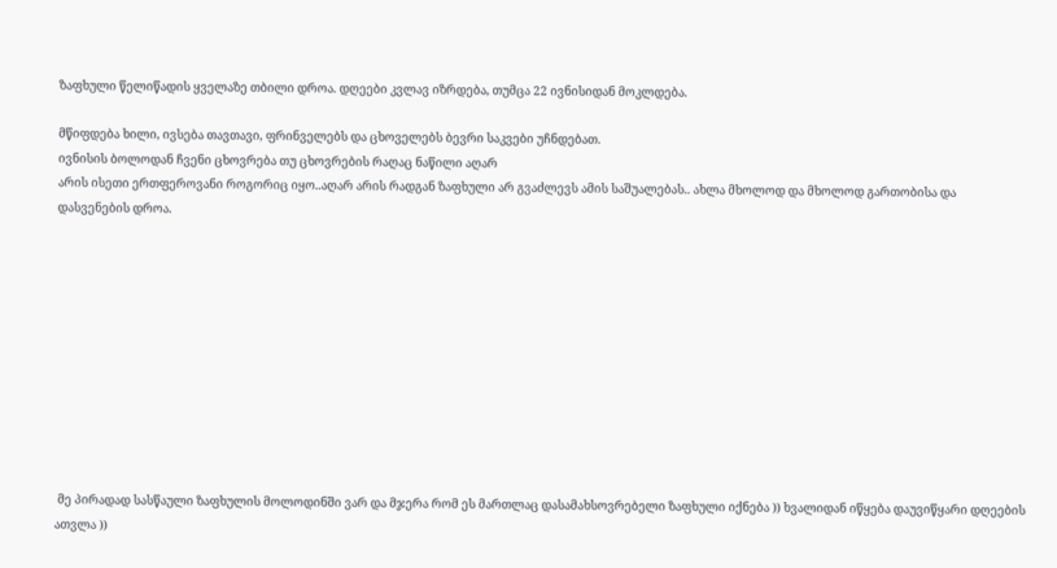ზაფხული წელიწადის ყველაზე თბილი დროა. დღეები კვლავ იზრდება, თუმცა 22 ივნისიდან მოკლდება.

მწიფდება ხილი, ივსება თავთავი, ფრინველებს და ცხოველებს ბევრი საკვები უჩნდებათ.
ივნისის ბოლოდან ჩვენი ცხოვრება თუ ცხოვრების რაღაც ნაწილი აღარ
არის ისეთი ერთფეროვანი როგორიც იყო..აღარ არის რადგან ზაფხული არ გვაძლევს ამის საშუალებას.. ახლა მხოლოდ და მხოლოდ გართობისა და
დასვენების დროა.











 მე პირადად სასწაული ზაფხულის მოლოდინში ვარ და მჯერა რომ ეს მართლაც დასამახსოვრებელი ზაფხული იქნება )) ხვალიდან იწყება დაუვიწყარი დღეების ათვლა ))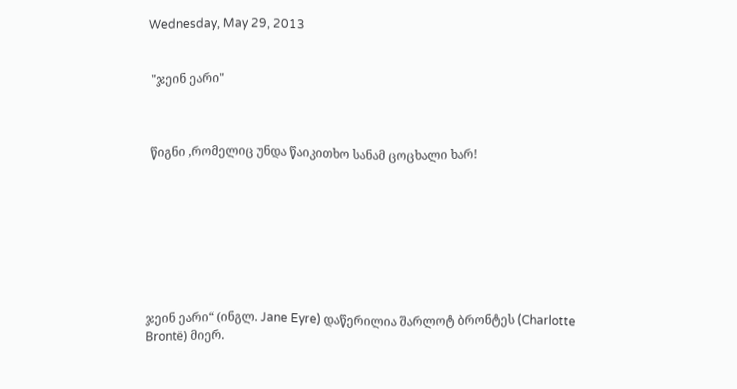Wednesday, May 29, 2013


 "ჯეინ ეარი"



 წიგნი ,რომელიც უნდა წაიკითხო სანამ ცოცხალი ხარ!








ჯეინ ეარი“ (ინგლ. Jane Eyre) დაწერილია შარლოტ ბრონტეს (Charlotte Brontë) მიერ.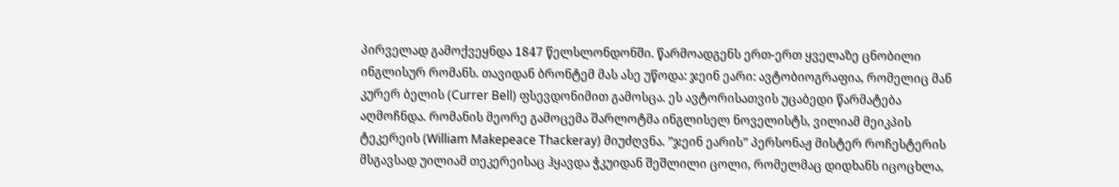პირველად გამოქვეყნდა 1847 წელსლონდონში. წარმოადგენს ერთ-ერთ ყველაზე ცნობილი ინგლისურ რომანს. თავიდან ბრონტემ მას ასე უწოდა: ჯეინ ეარი: ავტობიოგრაფია, რომელიც მან კურერ ბელის (Currer Bell) ფსევდონიმით გამოსცა. ეს ავტორისათვის უცაბედი წარმატება აღმოჩნდა. რომანის მეორე გამოცემა შარლოტმა ინგლისელ ნოველისტს, ვილიამ მეიკპის ტეკერეის (William Makepeace Thackeray) მიუძღვნა. ”ჯეინ ეარის” პერსონაჟ მისტერ როჩესტერის მსგავსად უილიამ თეკერეისაც ჰყავდა ჭკუიდან შეშლილი ცოლი, რომელმაც დიდხანს იცოცხლა,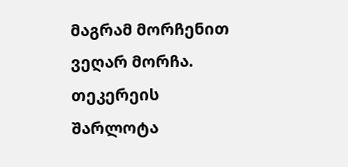მაგრამ მორჩენით ვეღარ მორჩა. თეკერეის შარლოტა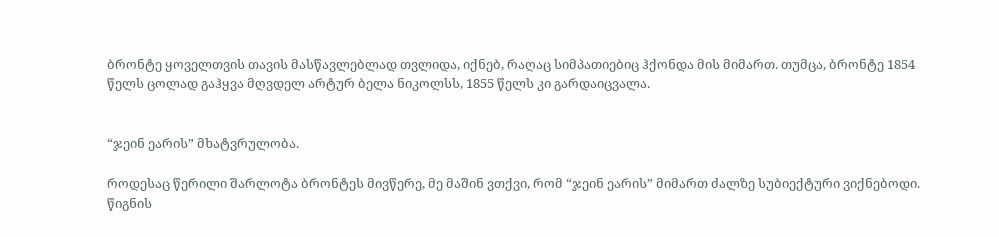ბრონტე ყოველთვის თავის მასწავლებლად თვლიდა, იქნებ, რაღაც სიმპათიებიც ჰქონდა მის მიმართ. თუმცა, ბრონტე 1854 წელს ცოლად გაჰყვა მღვდელ არტურ ბელა ნიკოლსს, 1855 წელს კი გარდაიცვალა.


“ჯეინ ეარის” მხატვრულობა.

როდესაც წერილი შარლოტა ბრონტეს მივწერე, მე მაშინ ვთქვი, რომ “ჯეინ ეარის” მიმართ ძალზე სუბიექტური ვიქნებოდი. წიგნის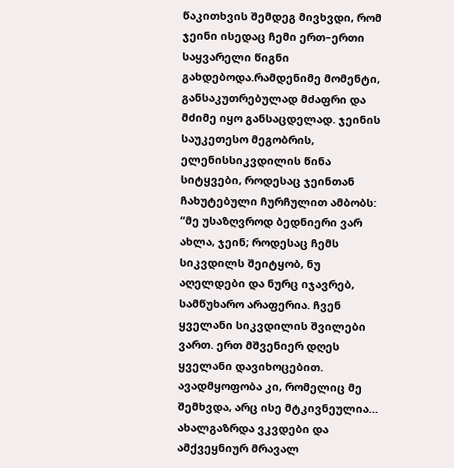წაკითხვის შემდეგ მივხვდი, რომ ჯეინი ისედაც ჩემი ერთ–ერთი საყვარელი წიგნი გახდებოდა.რამდენიმე მომენტი, განსაკუთრებულად მძაფრი და მძიმე იყო განსაცდელად. ჯეინის საუკეთესო მეგობრის, ელენისსიკვდილის წინა სიტყვები, როდესაც ჯეინთან ჩახუტებული ჩურჩულით ამბობს: “მე უსაზღვროდ ბედნიერი ვარ ახლა, ჯეინ; როდესაც ჩემს სიკვდილს შეიტყობ, ნუ აღელდები და ნურც იჯავრებ, სამწუხარო არაფერია. ჩვენ ყველანი სიკვდილის შვილები ვართ. ერთ მშვენიერ დღეს ყველანი დავიხოცებით. ავადმყოფობა კი, რომელიც მე შემხვდა, არც ისე მტკივნეულია… ახალგაზრდა ვკვდები და ამქვეყნიურ მრავალ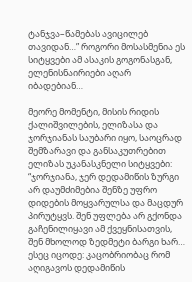ტანჯვა–წამებას ავიცილებ თავიდან…” როგორი მოსასმენია ეს სიტყვები ამ ასაკის გოგონასგან, ელენისნაირიები აღარ იბადებიან…

მეორე მომენტი, მისის რიდის ქალიშვილების, ელიზასა და ჯორჯიანას საუბარი იყო, საოცრად შემზარავი და განსაკუთრებით ელიზას უკანასკნელი სიტყვები: “ჯორჯიანა, ჯერ დედამიწის ზურგი არ დაუმძიმებია შენზე უფრო დიდების მოყვარულსა და მაცდურ პირუტყვს. შენ უფლება არ გქონდა გაჩენილიყავი ამ ქვეყნისათვის, შენ მხოლოდ ზედმეტი ბარგი ხარ… ესეც იცოდე: კაცობრიობაც რომ აღიგავოს დედამიწის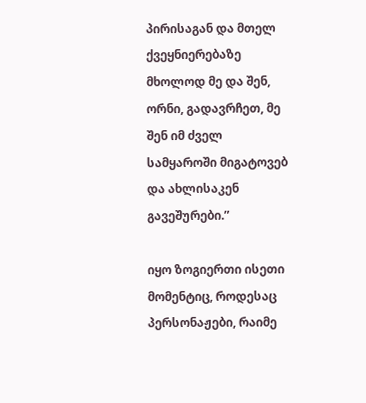პირისაგან და მთელ ქვეყნიერებაზე მხოლოდ მე და შენ, ორნი, გადავრჩეთ, მე შენ იმ ძველ სამყაროში მიგატოვებ და ახლისაკენ გავეშურები.”

იყო ზოგიერთი ისეთი მომენტიც, როდესაც პერსონაჟები, რაიმე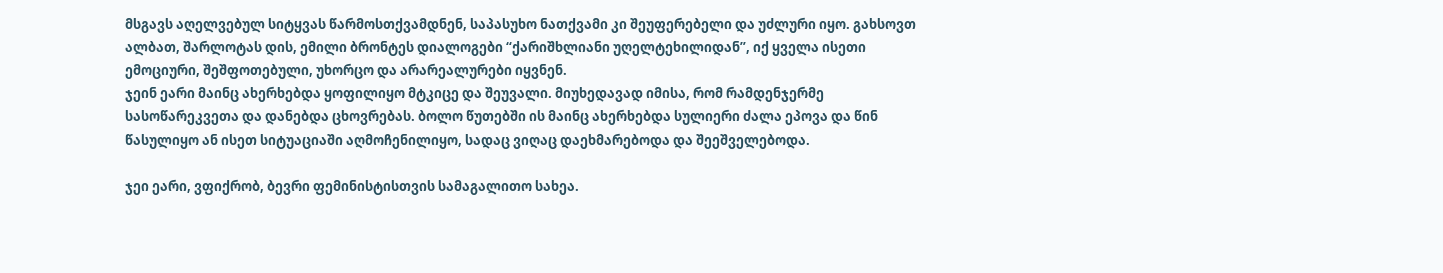მსგავს აღელვებულ სიტყვას წარმოსთქვამდნენ, საპასუხო ნათქვამი კი შეუფერებელი და უძლური იყო. გახსოვთ ალბათ, შარლოტას დის, ემილი ბრონტეს დიალოგები “ქარიშხლიანი უღელტეხილიდან”, იქ ყველა ისეთი ემოციური, შეშფოთებული, უხორცო და არარეალურები იყვნენ.
ჯეინ ეარი მაინც ახერხებდა ყოფილიყო მტკიცე და შეუვალი. მიუხედავად იმისა, რომ რამდენჯერმე სასოწარეკვეთა და დანებდა ცხოვრებას. ბოლო წუთებში ის მაინც ახერხებდა სულიერი ძალა ეპოვა და წინ წასულიყო ან ისეთ სიტუაციაში აღმოჩენილიყო, სადაც ვიღაც დაეხმარებოდა და შეეშველებოდა.

ჯეი ეარი, ვფიქრობ, ბევრი ფემინისტისთვის სამაგალითო სახეა.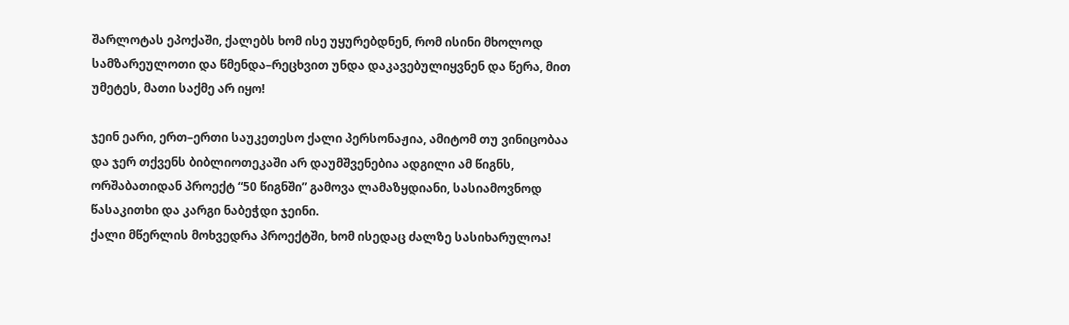შარლოტას ეპოქაში, ქალებს ხომ ისე უყურებდნენ, რომ ისინი მხოლოდ სამზარეულოთი და წმენდა–რეცხვით უნდა დაკავებულიყვნენ და წერა, მით უმეტეს, მათი საქმე არ იყო!

ჯეინ ეარი, ერთ–ერთი საუკეთესო ქალი პერსონაჟია, ამიტომ თუ ვინიცობაა და ჯერ თქვენს ბიბლიოთეკაში არ დაუმშვენებია ადგილი ამ წიგნს, ორშაბათიდან პროექტ “50 წიგნში” გამოვა ლამაზყდიანი, სასიამოვნოდ წასაკითხი და კარგი ნაბეჭდი ჯეინი.
ქალი მწერლის მოხვედრა პროექტში, ხომ ისედაც ძალზე სასიხარულოა!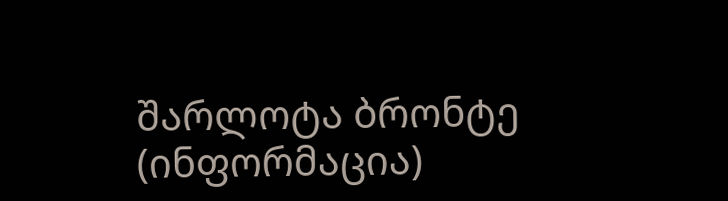შარლოტა ბრონტე (ინფორმაცია)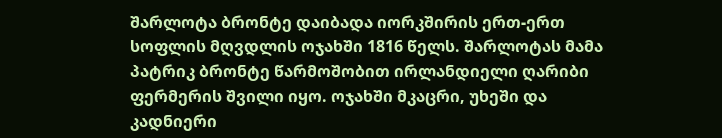შარლოტა ბრონტე დაიბადა იორკშირის ერთ-ერთ სოფლის მღვდლის ოჯახში 1816 წელს. შარლოტას მამა პატრიკ ბრონტე წარმოშობით ირლანდიელი ღარიბი ფერმერის შვილი იყო. ოჯახში მკაცრი, უხეში და კადნიერი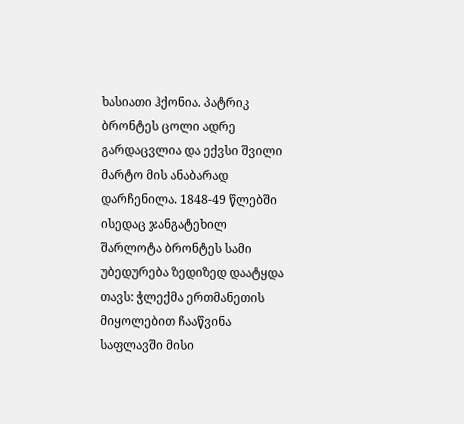ხასიათი ჰქონია. პატრიკ ბრონტეს ცოლი ადრე გარდაცვლია და ექვსი შვილი მარტო მის ანაბარად დარჩენილა. 1848-49 წლებში ისედაც ჯანგატეხილ შარლოტა ბრონტეს სამი უბედურება ზედიზედ დაატყდა თავს: ჭლექმა ერთმანეთის მიყოლებით ჩააწვინა საფლავში მისი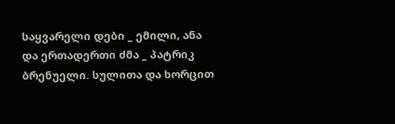საყვარელი დები _ ემილი, ანა და ერთადერთი ძმა _ პატრიკ ბრენუელი. სულითა და ხორცით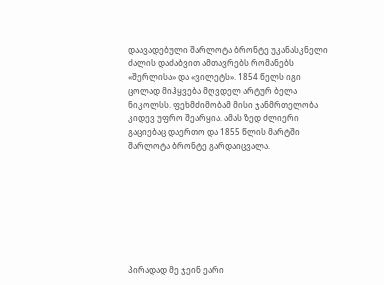დაავადებული შარლოტა ბრონტე უკანასკნელი ძალის დაძაბვით ამთავრებს რომანებს «შერლისა» და «ვილეტს». 1854 წელს იგი ცოლად მიჰყვება მღვდელ არტურ ბელა ნიკოლსს. ფეხმძიმობამ მისი ჯანმრთელობა კიდევ უფრო შეარყია. ამას ზედ ძლიერი გაციებაც დაერთო და 1855 წლის მარტში შარლოტა ბრონტე გარდაიცვალა.








პირადად მე ჯეინ ეარი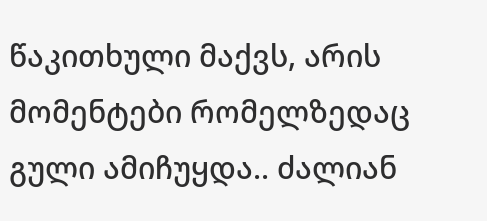წაკითხული მაქვს, არის მომენტები რომელზედაც გული ამიჩუყდა.. ძალიან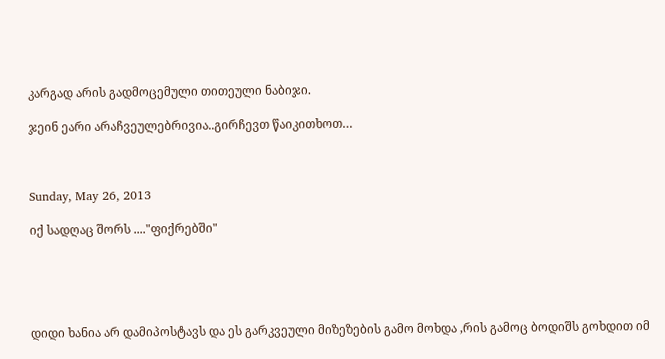კარგად არის გადმოცემული თითეული ნაბიჯი.

ჯეინ ეარი არაჩვეულებრივია..გირჩევთ წაიკითხოთ…



Sunday, May 26, 2013

იქ სადღაც შორს ...."ფიქრებში"





დიდი ხანია არ დამიპოსტავს და ეს გარკვეული მიზეზების გამო მოხდა ,რის გამოც ბოდიშს გოხდით იმ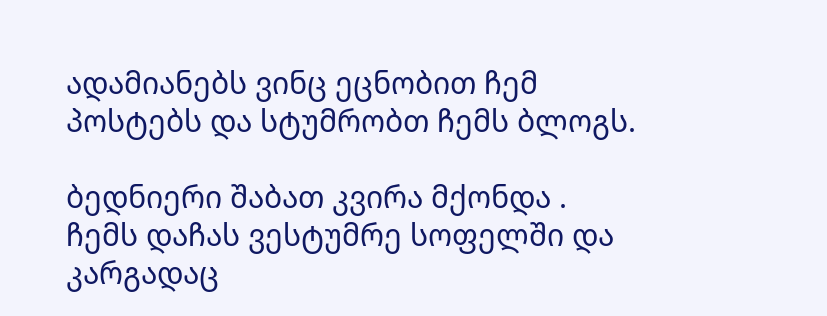ადამიანებს ვინც ეცნობით ჩემ პოსტებს და სტუმრობთ ჩემს ბლოგს.

ბედნიერი შაბათ კვირა მქონდა . ჩემს დაჩას ვესტუმრე სოფელში და კარგადაც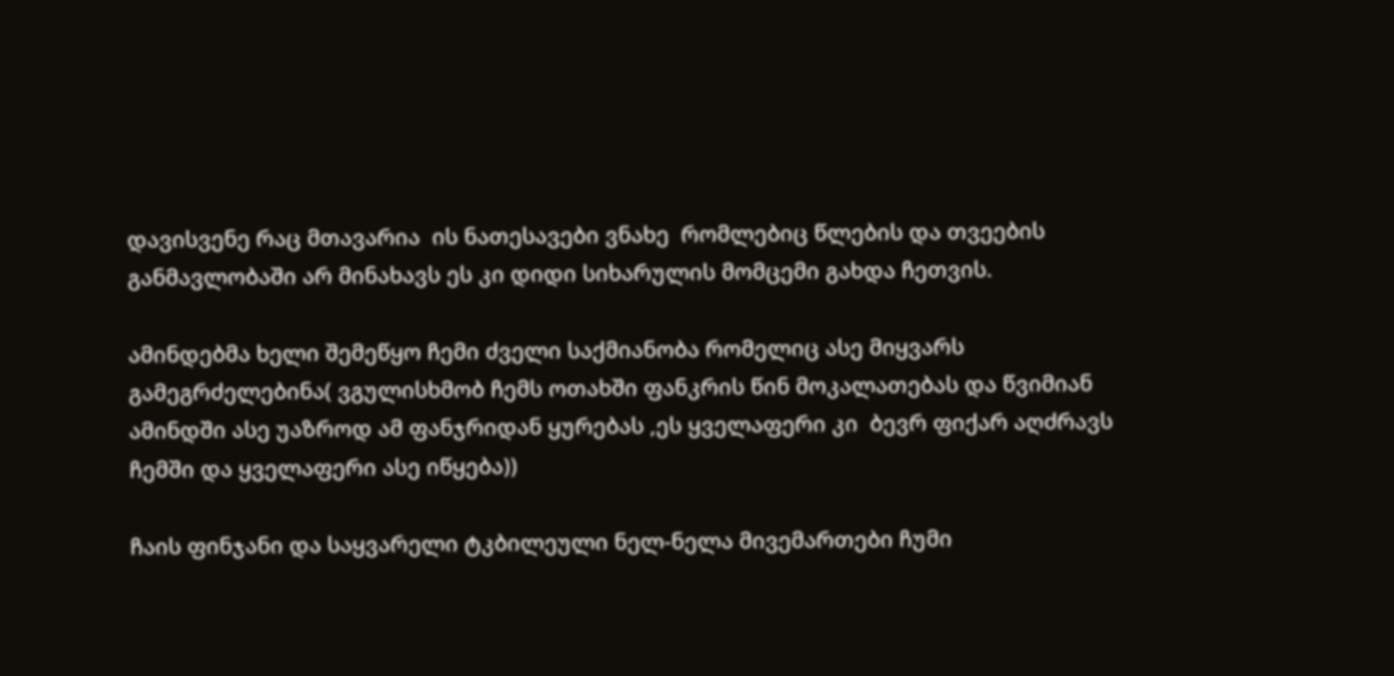დავისვენე რაც მთავარია  ის ნათესავები ვნახე  რომლებიც წლების და თვეების განმავლობაში არ მინახავს ეს კი დიდი სიხარულის მომცემი გახდა ჩეთვის.

ამინდებმა ხელი შემეწყო ჩემი ძველი საქმიანობა რომელიც ასე მიყვარს გამეგრძელებინა( ვგულისხმობ ჩემს ოთახში ფანკრის წინ მოკალათებას და წვიმიან ამინდში ასე უაზროდ ამ ფანჯრიდან ყურებას ,ეს ყველაფერი კი  ბევრ ფიქარ აღძრავს ჩემში და ყველაფერი ასე იწყება))

ჩაის ფინჯანი და საყვარელი ტკბილეული ნელ-ნელა მივემართები ჩუმი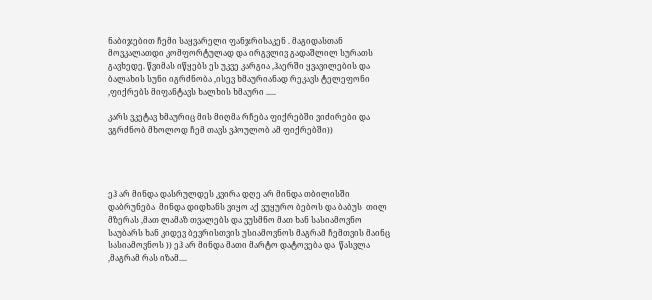ნაბიჯებით ჩემი საყვარელი ფანჯრისაკენ . მაგიდასთან მოვკალათდი კომფორტულად და ირგვლივ გადაშლილ სურათს გავხედე. წვიმას იწყებს ეს უკვე კარგია ,ჰაერში ყვავილების და ბალახის სუნი იგრძნობა ,ისევ ხმაურიანად რეკავს ტელეფონი ,ფიქრებს მიფანტავს ხალხის ხმაური .....

კარს ვკეტავ ხმაურიც მის მიღმა რჩება ფიქრებში ვიძირები და ვგრძნობ მხოლოდ ჩემ თავს ვპოულობ ამ ფიქრებში))




ეჰ არ მინდა დასრულდეს კვირა დღე არ მინდა თბილისში დაბრუნება  მინდა დიდხანს ვიყო აქ ვუყურო ბებოს და ბაბუს  თილ მზერას ,მათ ლამაზ თვალებს და ვუსმნო მათ ხან სასიამოვნო საუბარს ხან კიდევ ბევრისთვის უსიამოვნოს მაგრამ ჩემთვის მაინც სასიამოვნოს )) ეჰ არ მინდა მათი მარტო დატოვება და  წასვლა  ,მაგრამ რას იზამ....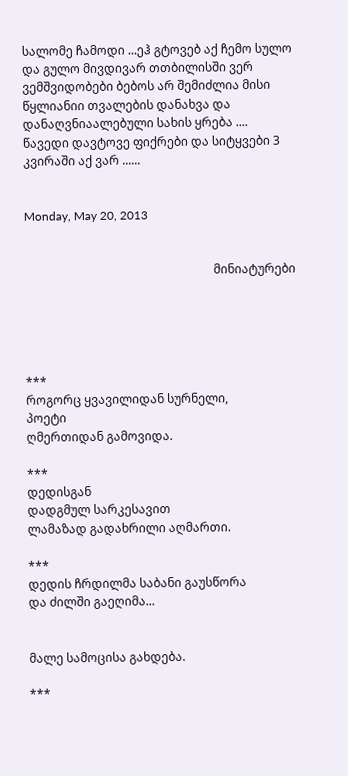სალომე ჩამოდი ...ეჰ გტოვებ აქ ჩემო სულო და გულო მივდივარ თთბილისში ვერ ვემშვიდობები ბებოს არ შემიძლია მისი წყლიანიი თვალების დანახვა და დანაღვნიაალებული სახის ყრება ....  წავედი დავტოვე ფიქრები და სიტყვები 3 კვირაში აქ ვარ ......


Monday, May 20, 2013


                                                               მინიატურები





***
როგორც ყვავილიდან სურნელი,
პოეტი
ღმერთიდან გამოვიდა.

***
დედისგან
დადგმულ სარკესავით
ლამაზად გადახრილი აღმართი.

***
დედის ჩრდილმა საბანი გაუსწორა
და ძილში გაეღიმა...


მალე სამოცისა გახდება.

***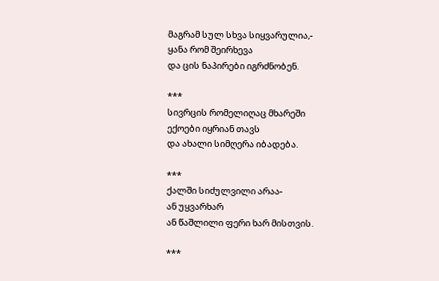მაგრამ სულ სხვა სიყვარულია,-
ყანა რომ შეირხევა
და ცის ნაპირები იგრძნობენ.

***
სივრცის რომელიღაც მხარეში
ექოები იყრიან თავს
და ახალი სიმღერა იბადება.

***
ქალში სიძულვილი არაა-
ან უყვარხარ
ან წაშლილი ფერი ხარ მისთვის.

***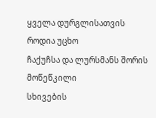ყველა დურგლისათვის
როდია უცხო
ჩაქუჩსა და ლურსმანს შორის
მოწეწკილი
სხივების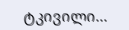ტკივილი...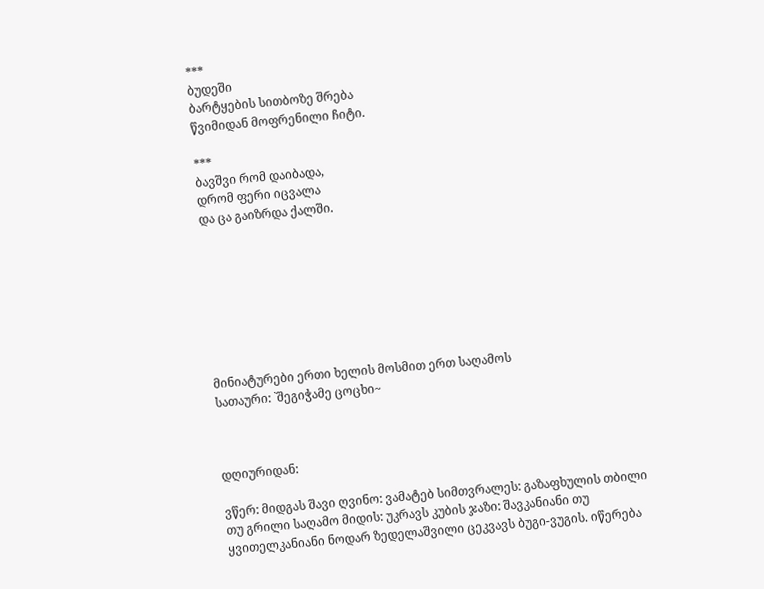***
ბუდეში
ბარტყების სითბოზე შრება
წვიმიდან მოფრენილი ჩიტი.

***
ბავშვი რომ დაიბადა,
დრომ ფერი იცვალა
და ცა გაიზრდა ქალში.








მინიატურები ერთი ხელის მოსმით ერთ საღამოს
სათაური: `შეგიჭამე ცოცხი~



დღიურიდან:

ვწერ: მიდგას შავი ღვინო: ვამატებ სიმთვრალეს: გაზაფხულის თბილი თუ გრილი საღამო მიდის: უკრავს კუბის ჯაზი: შავკანიანი თუ ყვითელკანიანი ნოდარ ზედელაშვილი ცეკვავს ბუგი-ვუგის. იწერება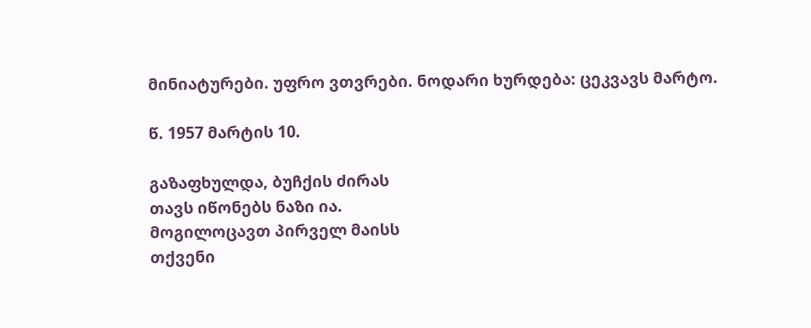მინიატურები. უფრო ვთვრები. ნოდარი ხურდება: ცეკვავს მარტო.

წ. 1957 მარტის 10.

გაზაფხულდა, ბუჩქის ძირას
თავს იწონებს ნაზი ია.
მოგილოცავთ პირველ მაისს
თქვენი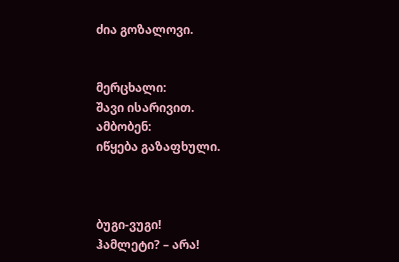ძია გოზალოვი.


მერცხალი:
შავი ისარივით.
ამბობენ:
იწყება გაზაფხული.



ბუგი-ვუგი!
ჰამლეტი? – არა!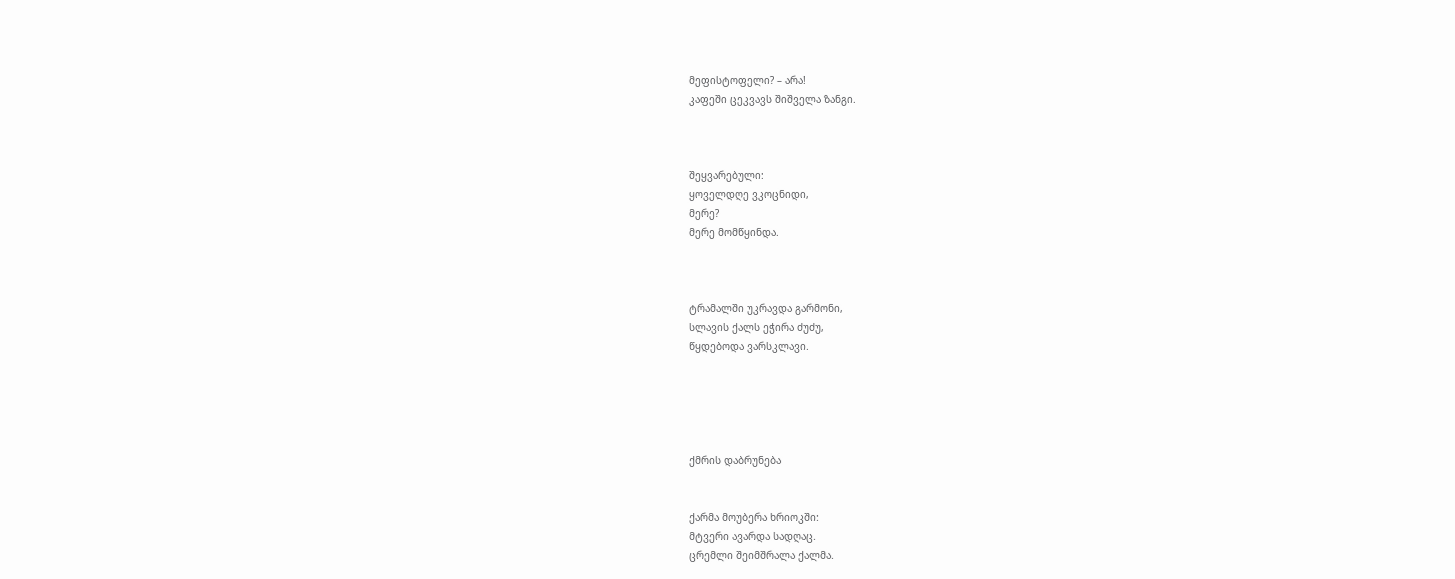მეფისტოფელი? – არა!
კაფეში ცეკვავს შიშველა ზანგი.



შეყვარებული:
ყოველდღე ვკოცნიდი,
მერე?
მერე მომწყინდა.



ტრამალში უკრავდა გარმონი,
სლავის ქალს ეჭირა ძუძუ,
წყდებოდა ვარსკლავი.





ქმრის დაბრუნება


ქარმა მოუბერა ხრიოკში:
მტვერი ავარდა სადღაც.
ცრემლი შეიმშრალა ქალმა.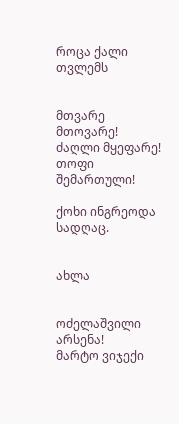როცა ქალი თვლემს


მთვარე მთოვარე!
ძაღლი მყეფარე!
თოფი შემართული!

ქოხი ინგრეოდა სადღაც.


ახლა


ოძელაშვილი არსენა!
მარტო ვიჯექი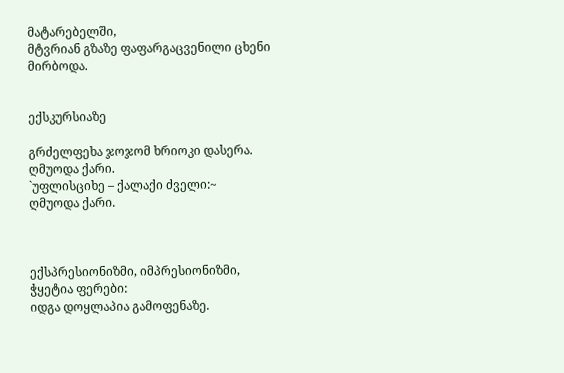მატარებელში,
მტვრიან გზაზე ფაფარგაცვენილი ცხენი
მირბოდა.


ექსკურსიაზე

გრძელფეხა ჯოჯომ ხრიოკი დასერა.
ღმუოდა ქარი.
`უფლისციხე – ქალაქი ძველი:~
ღმუოდა ქარი.



ექსპრესიონიზმი, იმპრესიონიზმი,
ჭყეტია ფერები:
იდგა დოყლაპია გამოფენაზე.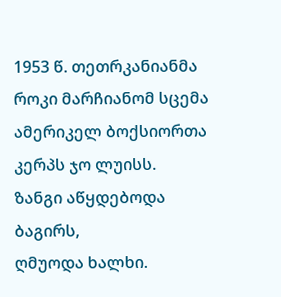1953 წ. თეთრკანიანმა როკი მარჩიანომ სცემა
ამერიკელ ბოქსიორთა კერპს ჯო ლუისს.
ზანგი აწყდებოდა ბაგირს,
ღმუოდა ხალხი.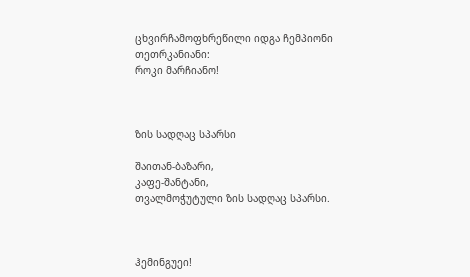ცხვირჩამოფხრეწილი იდგა ჩემპიონი
თეთრკანიანი:
როკი მარჩიანო!



ზის სადღაც სპარსი

შაითან-ბაზარი,
კაფე-შანტანი,
თვალმოჭუტული ზის სადღაც სპარსი.



ჰემინგუეი!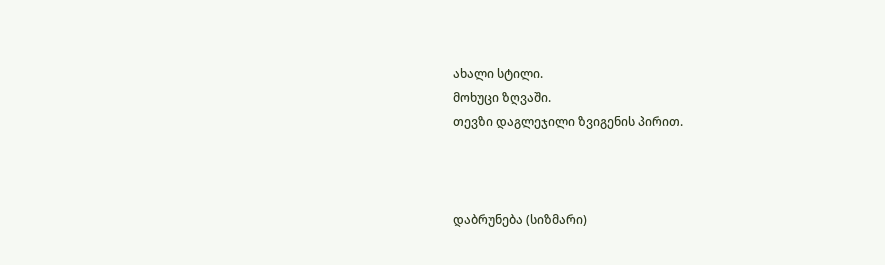ახალი სტილი.
მოხუცი ზღვაში.
თევზი დაგლეჯილი ზვიგენის პირით.



დაბრუნება (სიზმარი)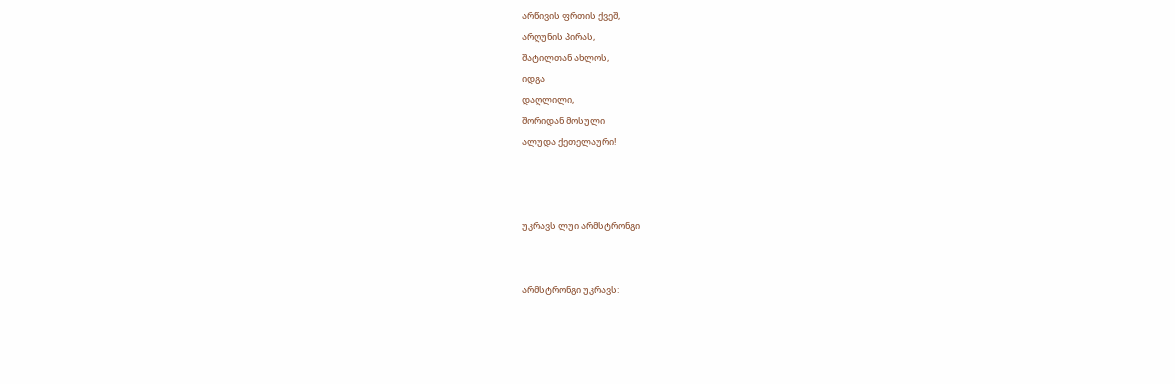არწივის ფრთის ქვეშ,
არღუნის პირას,
შატილთან ახლოს,
იდგა
დაღლილი,
შორიდან მოსული
ალუდა ქეთელაური!



უკრავს ლუი არმსტრონგი


არმსტრონგი უკრავს: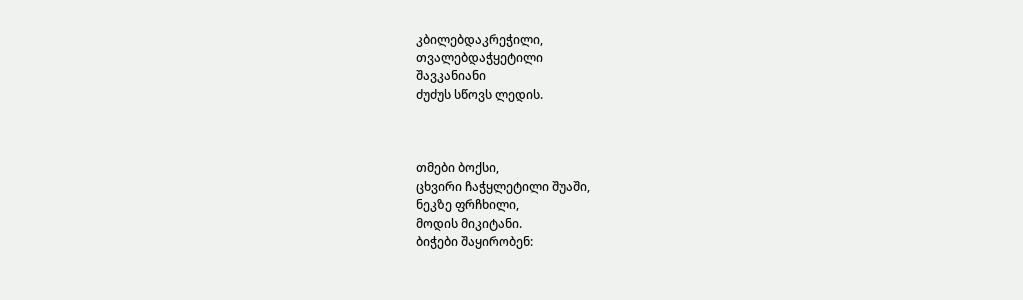კბილებდაკრეჭილი,
თვალებდაჭყეტილი
შავკანიანი
ძუძუს სწოვს ლედის.



თმები ბოქსი,
ცხვირი ჩაჭყლეტილი შუაში,
ნეკზე ფრჩხილი,
მოდის მიკიტანი.
ბიჭები შაყირობენ: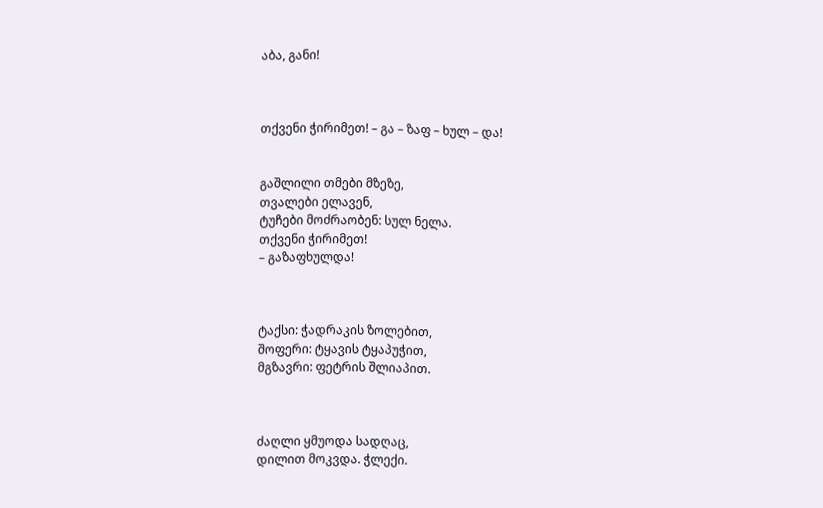აბა, განი!



თქვენი ჭირიმეთ! – გა – ზაფ – ხულ – და!


გაშლილი თმები მზეზე,
თვალები ელავენ,
ტუჩები მოძრაობენ: სულ ნელა.
თქვენი ჭირიმეთ!
– გაზაფხულდა!



ტაქსი: ჭადრაკის ზოლებით,
შოფერი: ტყავის ტყაპუჭით,
მგზავრი: ფეტრის შლიაპით.



ძაღლი ყმუოდა სადღაც,
დილით მოკვდა. ჭლექი.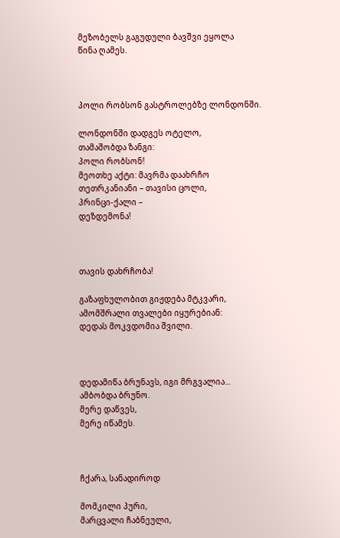მეზობელს გაგუდული ბავშვი ეყოლა
წინა ღამეს.



პოლი რობსონ გასტროლებზე ლონდონში.

ლონდონში დადგეს ოტელო,
თამაშობდა ზანგი:
პოლი რობსონ!
მეოთხე აქტი: მავრმა დაახრჩო
თეთრკანიანი – თავისი ცოლი,
პრინცი-ქალი –
დეზდემონა!



თავის დახრჩობა!

გაზაფხულობით გიჟდება მტკვარი,
ამომშრალი თვალები იყურებიან:
დედას მოკვდომია შვილი.



დედამიწა ბრუნავს, იგი მრგვალია...
ამბობდა ბრუნო.
მერე დაწვეს,
მერე იწამეს.



ჩქარა, სანადიროდ

მომკილი პური,
მარცვალი ჩაბნეული,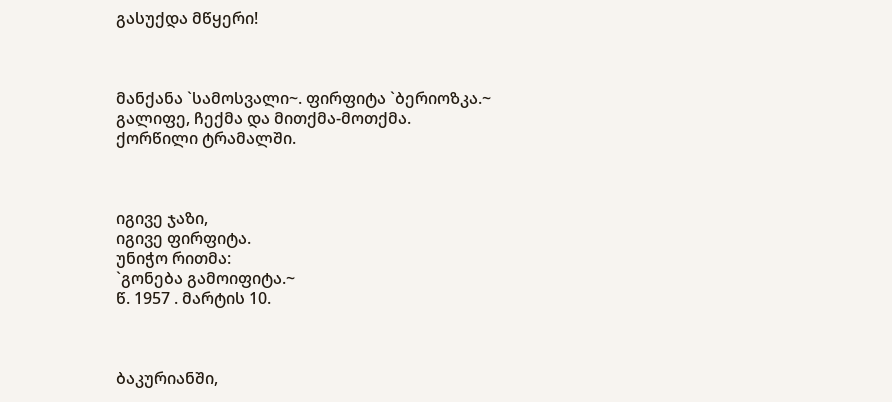გასუქდა მწყერი!



მანქანა `სამოსვალი~. ფირფიტა `ბერიოზკა.~
გალიფე, ჩექმა და მითქმა-მოთქმა.
ქორწილი ტრამალში.



იგივე ჯაზი,
იგივე ფირფიტა.
უნიჭო რითმა:
`გონება გამოიფიტა.~
წ. 1957 . მარტის 10.



ბაკურიანში,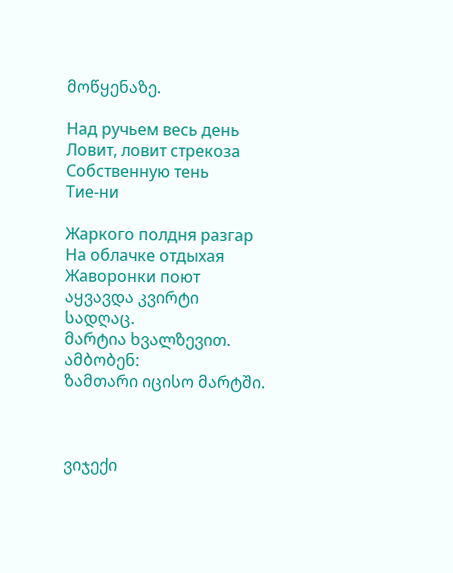მოწყენაზე.

Над ручьем весь день
Ловит, ловит стрекоза
Собственную тень
Тие-ни

Жаркого полдня разгар
На облачке отдыхая
Жаворонки поют
აყვავდა კვირტი სადღაც.
მარტია ხვალზევით.
ამბობენ:
ზამთარი იცისო მარტში.



ვიჯექი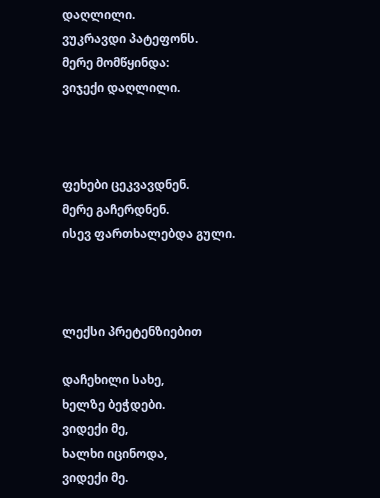დაღლილი.
ვუკრავდი პატეფონს.
მერე მომწყინდა:
ვიჯექი დაღლილი.



ფეხები ცეკვავდნენ.
მერე გაჩერდნენ.
ისევ ფართხალებდა გული.



ლექსი პრეტენზიებით

დაჩეხილი სახე,
ხელზე ბეჭდები.
ვიდექი მე,
ხალხი იცინოდა,
ვიდექი მე.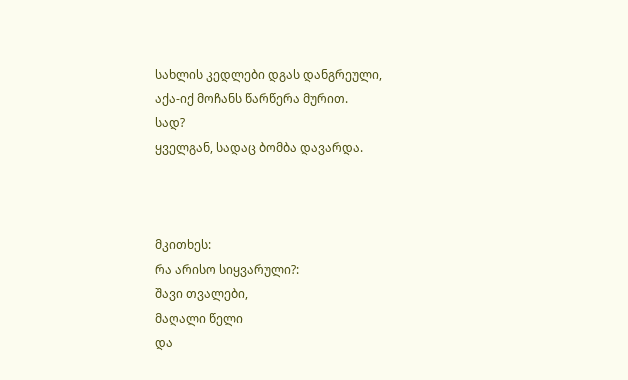სახლის კედლები დგას დანგრეული,
აქა-იქ მოჩანს წარწერა მურით.
სად?
ყველგან, სადაც ბომბა დავარდა.



მკითხეს:
რა არისო სიყვარული?:
შავი თვალები,
მაღალი წელი
და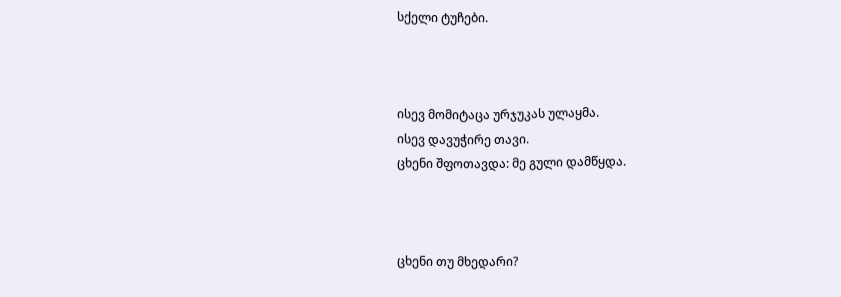სქელი ტუჩები.



ისევ მომიტაცა ურჯუკას ულაყმა.
ისევ დავუჭირე თავი.
ცხენი შფოთავდა: მე გული დამწყდა.



ცხენი თუ მხედარი?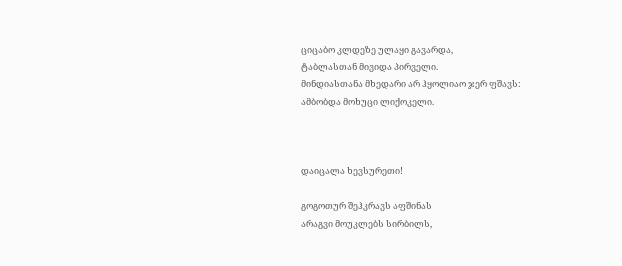ციცაბო კლდეზე ულაყი გავარდა,
ტაბლასთან მივიდა პირველი.
მინდიასთანა მხედარი არ ჰყოლიაო ჯერ ფშავს:
ამბობდა მოხუცი ლიქოკელი.



დაიცალა ხევსურეთი!

გოგოთურ შეჰკრავს აფშინას
არაგვი მოუკლებს სირბილს,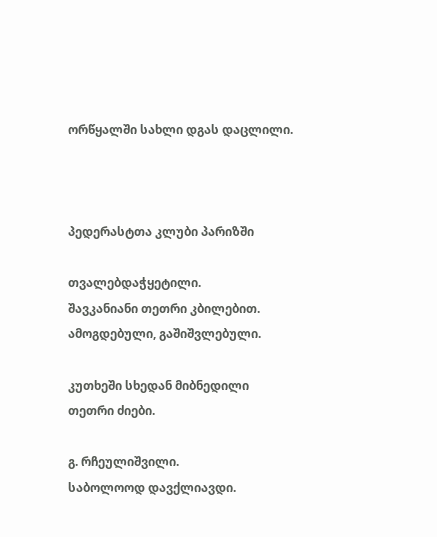ორწყალში სახლი დგას დაცლილი.



პედერასტთა კლუბი პარიზში

თვალებდაჭყეტილი.
შავკანიანი თეთრი კბილებით.
ამოგდებული, გაშიშვლებული.

კუთხეში სხედან მიბნედილი
თეთრი ძიები.

გ. რჩეულიშვილი.
საბოლოოდ დავქლიავდი.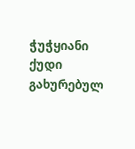ჭუჭყიანი ქუდი გახურებულ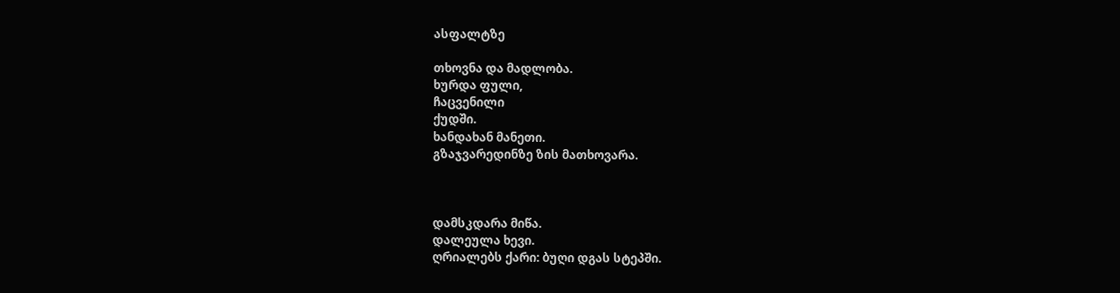ასფალტზე

თხოვნა და მადლობა.
ხურდა ფული,
ჩაცვენილი
ქუდში.
ხანდახან მანეთი.
გზაჯვარედინზე ზის მათხოვარა.



დამსკდარა მიწა.
დალეულა ხევი.
ღრიალებს ქარი: ბუღი დგას სტეპში.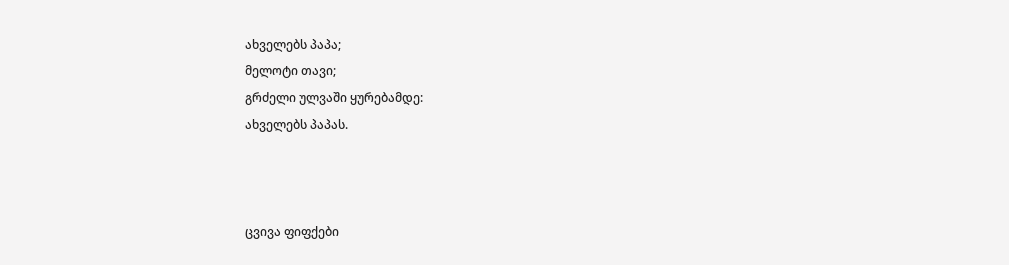ახველებს პაპა;
მელოტი თავი;
გრძელი ულვაში ყურებამდე:
ახველებს პაპას.



ცვივა ფიფქები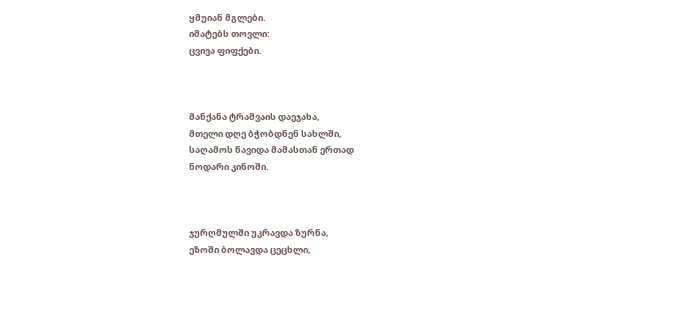ყმუიან მგლები.
იმატებს თოვლი:
ცვივა ფიფქები.



მანქანა ტრამვაის დაეჯახა,
მთელი დღე ბჭობდნენ სახლში,
საღამოს წავიდა მამასთან ერთად
ნოდარი კინოში.



ჯურღმულში უკრავდა ზურნა,
ეზოში ბოლავდა ცეცხლი,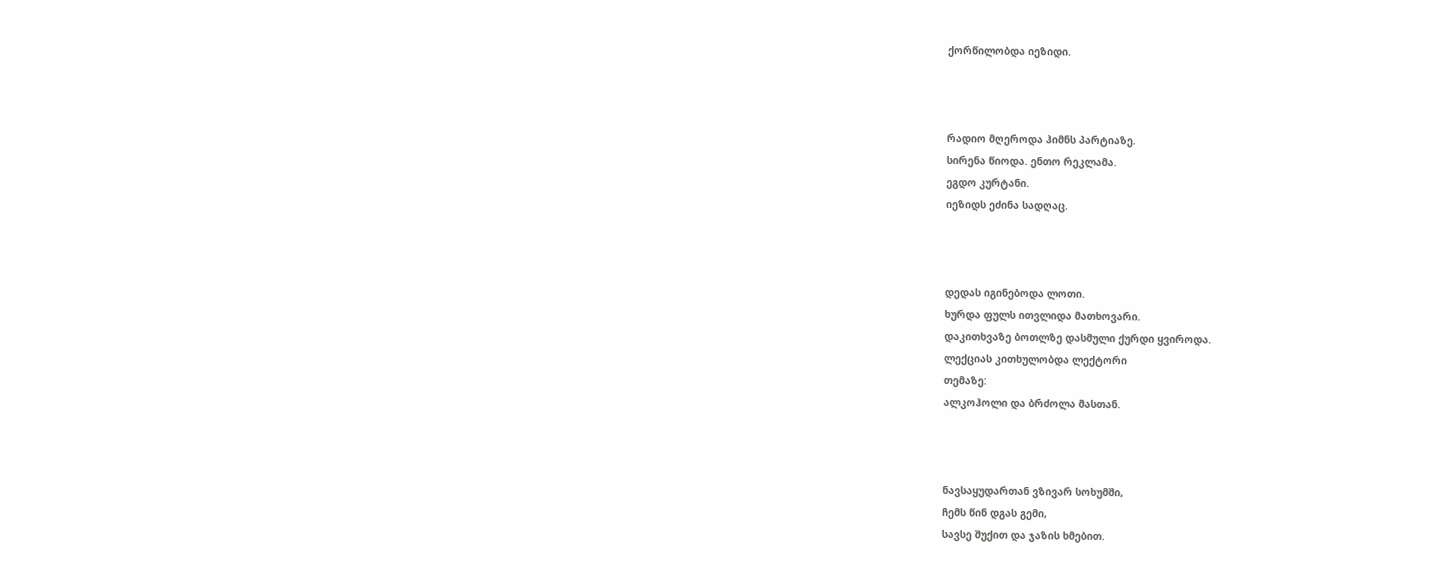ქორწილობდა იეზიდი.



რადიო მღეროდა ჰიმნს პარტიაზე.
სირენა წიოდა. ენთო რეკლამა.
ეგდო კურტანი.
იეზიდს ეძინა სადღაც.



დედას იგინებოდა ლოთი.
ხურდა ფულს ითვლიდა მათხოვარი.
დაკითხვაზე ბოთლზე დასმული ქურდი ყვიროდა.
ლექციას კითხულობდა ლექტორი
თემაზე:
ალკოჰოლი და ბრძოლა მასთან.



ნავსაყუდართან ვზივარ სოხუმში,
ჩემს წინ დგას გემი,
სავსე შუქით და ჯაზის ხმებით.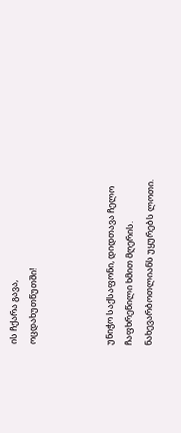ის ჩქარა გავა,
ოცდახუთწუთში!



უნიჭო საქსაფონი, დიდთავა ჩელო
ჩაფხრეწილი ხმით მღერის.
ნახევარბოთლიანს უყურებს ლოთი.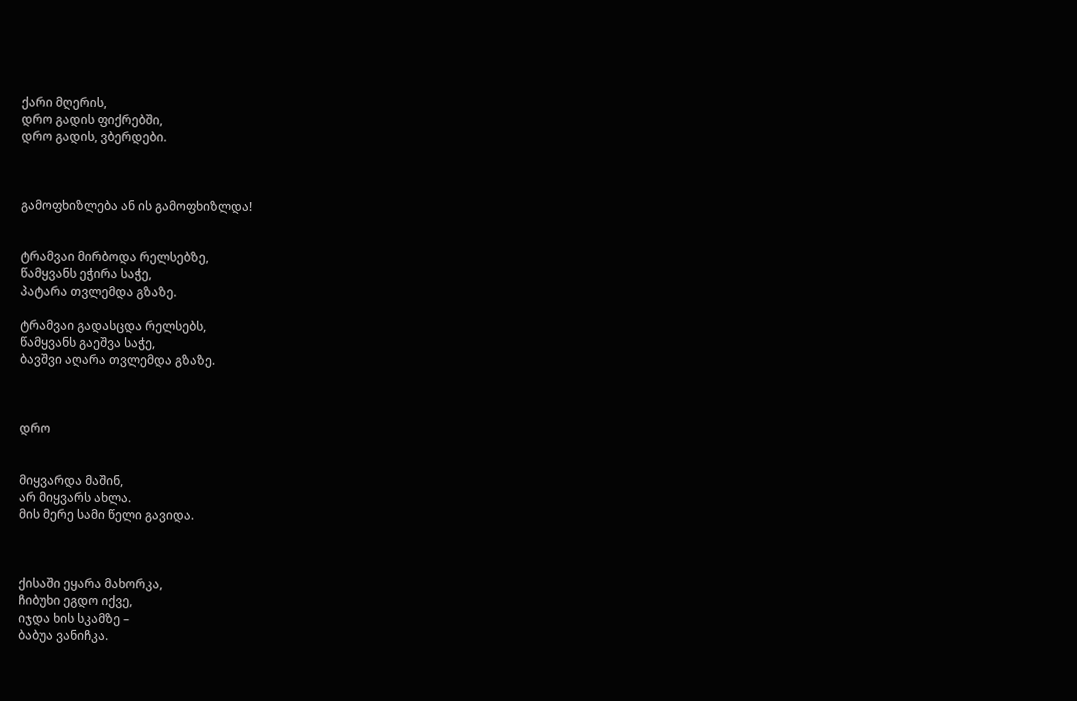ქარი მღერის,
დრო გადის ფიქრებში,
დრო გადის, ვბერდები.



გამოფხიზლება ან ის გამოფხიზლდა!


ტრამვაი მირბოდა რელსებზე,
წამყვანს ეჭირა საჭე,
პატარა თვლემდა გზაზე.

ტრამვაი გადასცდა რელსებს,
წამყვანს გაეშვა საჭე,
ბავშვი აღარა თვლემდა გზაზე.



დრო


მიყვარდა მაშინ,
არ მიყვარს ახლა.
მის მერე სამი წელი გავიდა.



ქისაში ეყარა მახორკა,
ჩიბუხი ეგდო იქვე,
იჯდა ხის სკამზე –
ბაბუა ვანიჩკა.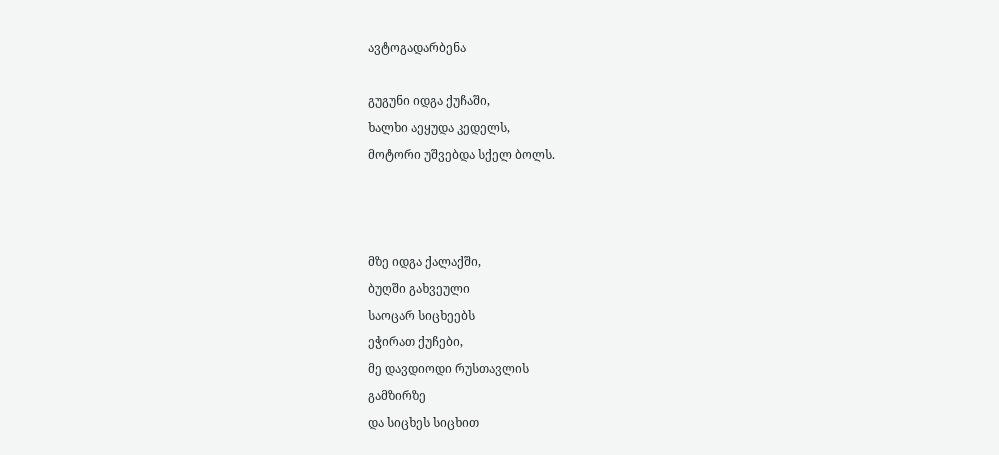ავტოგადარბენა

გუგუნი იდგა ქუჩაში,
ხალხი აეყუდა კედელს,
მოტორი უშვებდა სქელ ბოლს.



მზე იდგა ქალაქში,
ბუღში გახვეული
საოცარ სიცხეებს
ეჭირათ ქუჩები,
მე დავდიოდი რუსთავლის
გამზირზე
და სიცხეს სიცხით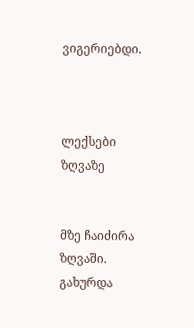ვიგერიებდი.



ლექსები ზღვაზე


მზე ჩაიძირა ზღვაში.
გახურდა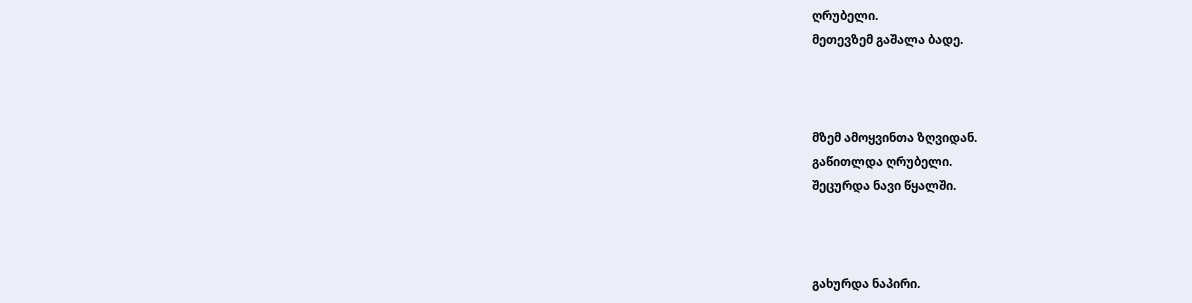ღრუბელი.
მეთევზემ გაშალა ბადე.



მზემ ამოყვინთა ზღვიდან.
გაწითლდა ღრუბელი.
შეცურდა ნავი წყალში.



გახურდა ნაპირი.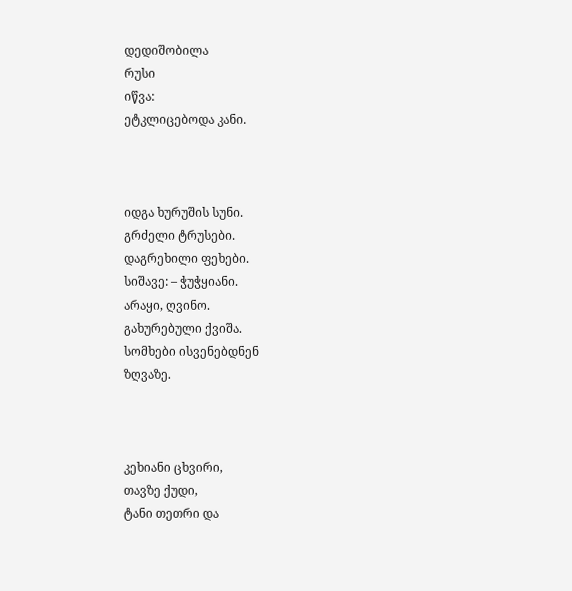დედიშობილა
რუსი
იწვა:
ეტკლიცებოდა კანი.



იდგა ხურუშის სუნი.
გრძელი ტრუსები.
დაგრეხილი ფეხები.
სიშავე: – ჭუჭყიანი.
არაყი, ღვინო.
გახურებული ქვიშა.
სომხები ისვენებდნენ
ზღვაზე.



კეხიანი ცხვირი,
თავზე ქუდი,
ტანი თეთრი და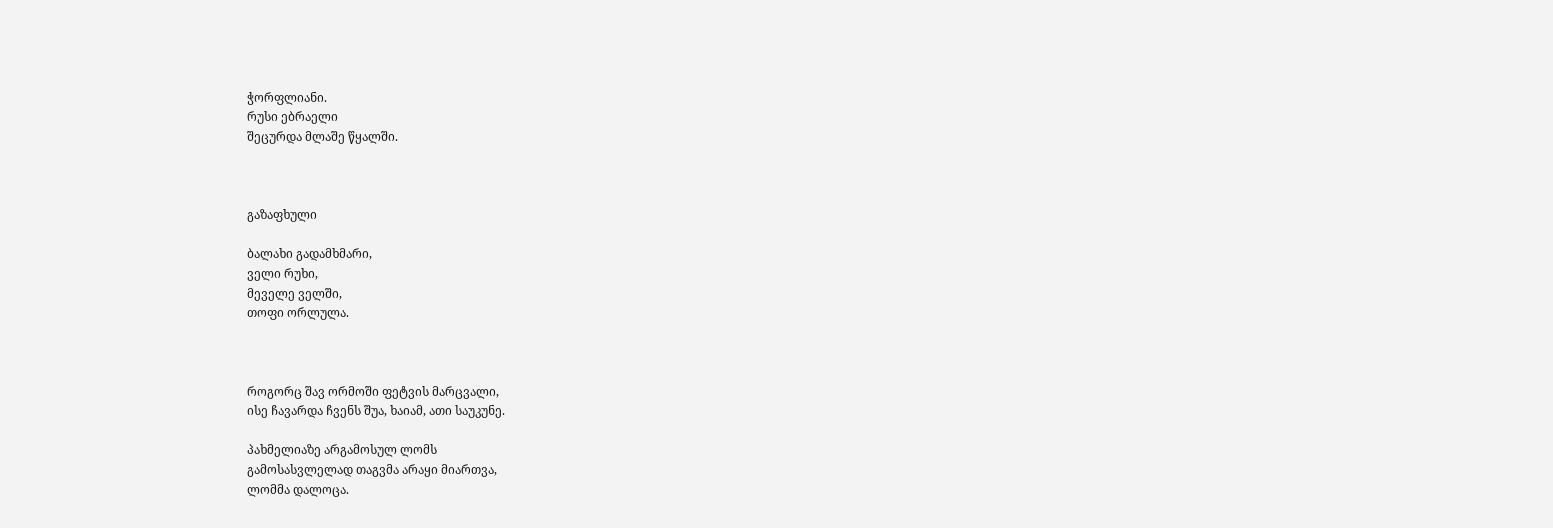ჭორფლიანი.
რუსი ებრაელი
შეცურდა მლაშე წყალში.



გაზაფხული

ბალახი გადამხმარი,
ველი რუხი,
მეველე ველში,
თოფი ორლულა.



როგორც შავ ორმოში ფეტვის მარცვალი,
ისე ჩავარდა ჩვენს შუა, ხაიამ, ათი საუკუნე.

პახმელიაზე არგამოსულ ლომს
გამოსასვლელად თაგვმა არაყი მიართვა,
ლომმა დალოცა.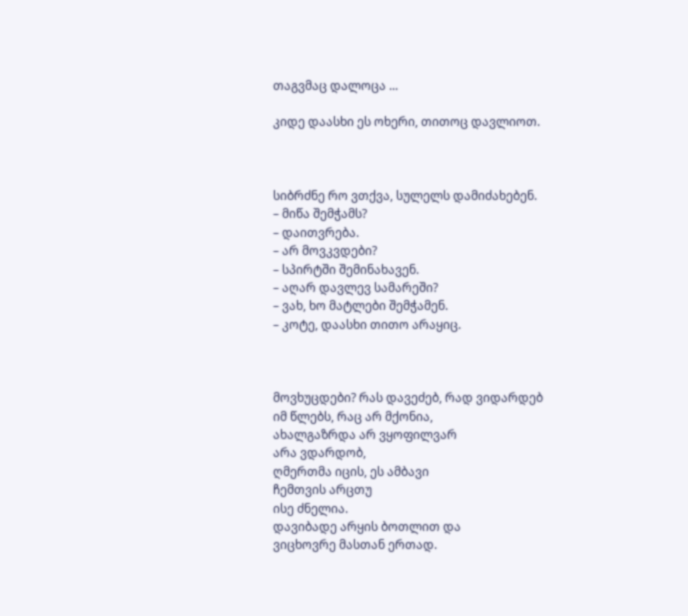თაგვმაც დალოცა ...

კიდე დაასხი ეს ოხერი, თითოც დავლიოთ.



სიბრძნე რო ვთქვა, სულელს დამიძახებენ.
– მიწა შემჭამს?
– დაითვრება.
– არ მოვკვდები?
– სპირტში შემინახავენ.
– აღარ დავლევ სამარეში?
– ვახ, ხო მატლები შემჭამენ.
– კოტე, დაასხი თითო არაყიც.



მოვხუცდები? რას დავეძებ, რად ვიდარდებ
იმ წლებს, რაც არ მქონია,
ახალგაზრდა არ ვყოფილვარ
არა ვდარდობ,
ღმერთმა იცის, ეს ამბავი
ჩემთვის არცთუ
ისე ძნელია.
დავიბადე არყის ბოთლით და
ვიცხოვრე მასთან ერთად.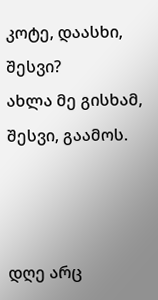კოტე, დაასხი,
შესვი?
ახლა მე გისხამ, შესვი, გაამოს.



დღე არც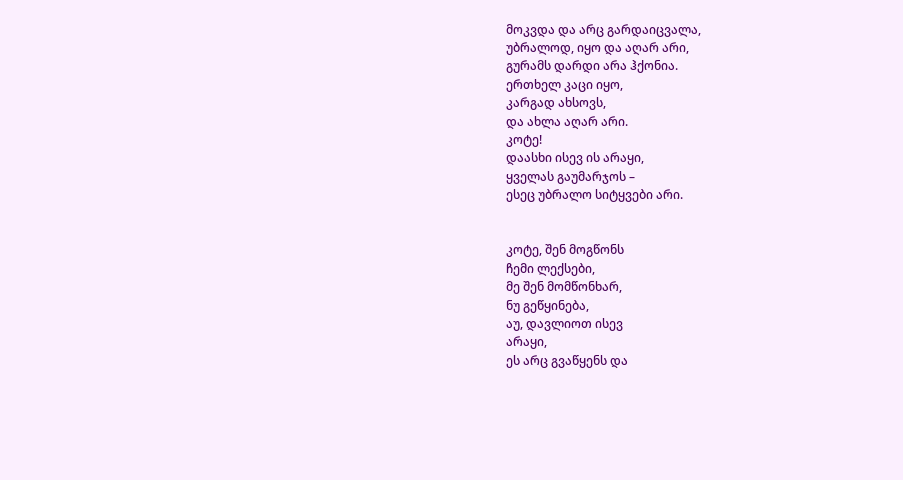მოკვდა და არც გარდაიცვალა,
უბრალოდ, იყო და აღარ არი,
გურამს დარდი არა ჰქონია.
ერთხელ კაცი იყო,
კარგად ახსოვს,
და ახლა აღარ არი.
კოტე!
დაასხი ისევ ის არაყი,
ყველას გაუმარჯოს –
ესეც უბრალო სიტყვები არი.


კოტე, შენ მოგწონს
ჩემი ლექსები,
მე შენ მომწონხარ,
ნუ გეწყინება,
აუ, დავლიოთ ისევ
არაყი,
ეს არც გვაწყენს და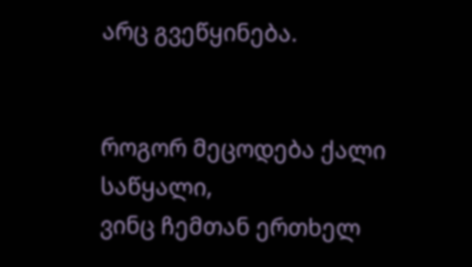არც გვეწყინება.


როგორ მეცოდება ქალი
საწყალი,
ვინც ჩემთან ერთხელ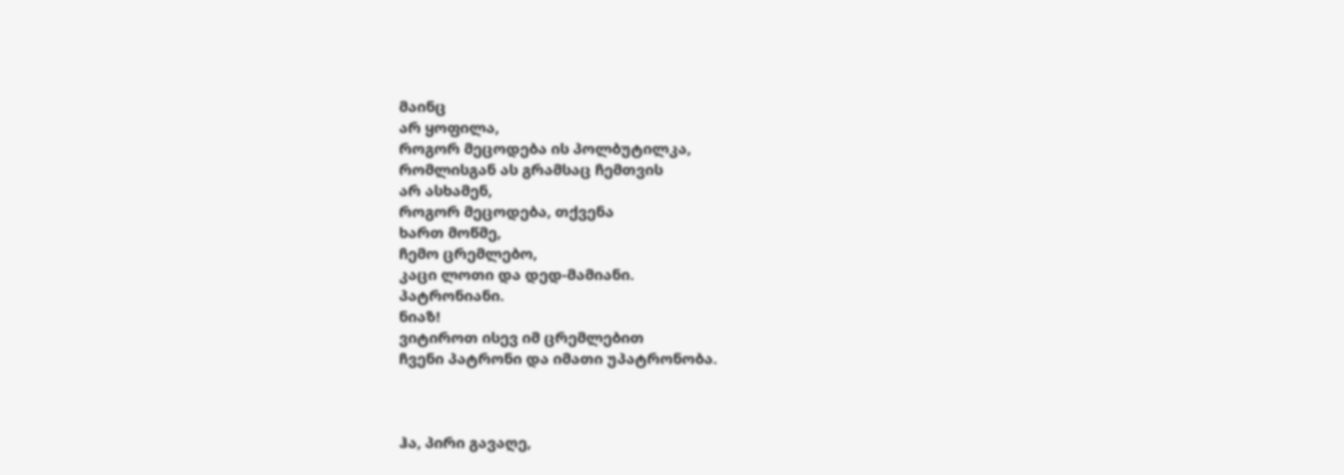მაინც
არ ყოფილა,
როგორ მეცოდება ის პოლბუტილკა,
რომლისგან ას გრამსაც ჩემთვის
არ ასხამენ,
როგორ მეცოდება, თქვენა
ხართ მოწმე,
ჩემო ცრემლებო,
კაცი ლოთი და დედ-მამიანი.
პატრონიანი.
ნიაზ!
ვიტიროთ ისევ იმ ცრემლებით
ჩვენი პატრონი და იმათი უპატრონობა.



ჰა, პირი გავაღე,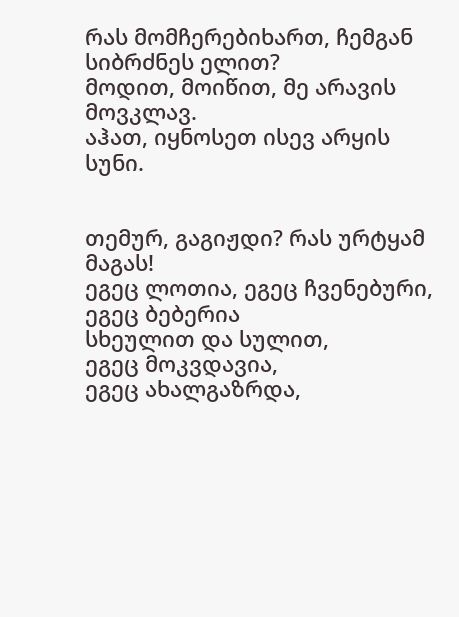რას მომჩერებიხართ, ჩემგან
სიბრძნეს ელით?
მოდით, მოიწით, მე არავის
მოვკლავ.
აჰათ, იყნოსეთ ისევ არყის
სუნი.


თემურ, გაგიჟდი? რას ურტყამ მაგას!
ეგეც ლოთია, ეგეც ჩვენებური,
ეგეც ბებერია
სხეულით და სულით,
ეგეც მოკვდავია,
ეგეც ახალგაზრდა,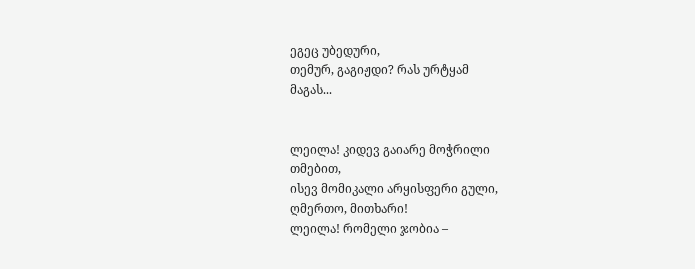ეგეც უბედური,
თემურ, გაგიჟდი? რას ურტყამ
მაგას...


ლეილა! კიდევ გაიარე მოჭრილი
თმებით,
ისევ მომიკალი არყისფერი გული,
ღმერთო, მითხარი!
ლეილა! რომელი ჯობია –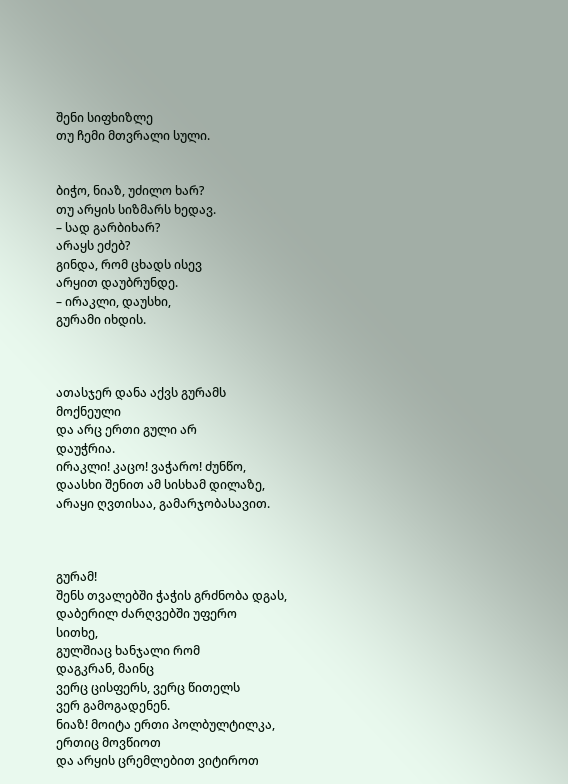შენი სიფხიზლე
თუ ჩემი მთვრალი სული.


ბიჭო, ნიაზ, უძილო ხარ?
თუ არყის სიზმარს ხედავ.
– სად გარბიხარ?
არაყს ეძებ?
გინდა, რომ ცხადს ისევ
არყით დაუბრუნდე.
– ირაკლი, დაუსხი,
გურამი იხდის.



ათასჯერ დანა აქვს გურამს
მოქნეული
და არც ერთი გული არ
დაუჭრია.
ირაკლი! კაცო! ვაჭარო! ძუნწო,
დაასხი შენით ამ სისხამ დილაზე,
არაყი ღვთისაა, გამარჯობასავით.



გურამ!
შენს თვალებში ჭაჭის გრძნობა დგას,
დაბერილ ძარღვებში უფერო
სითხე,
გულშიაც ხანჯალი რომ
დაგკრან, მაინც
ვერც ცისფერს, ვერც წითელს
ვერ გამოგადენენ.
ნიაზ! მოიტა ერთი პოლბულტილკა,
ერთიც მოვწიოთ
და არყის ცრემლებით ვიტიროთ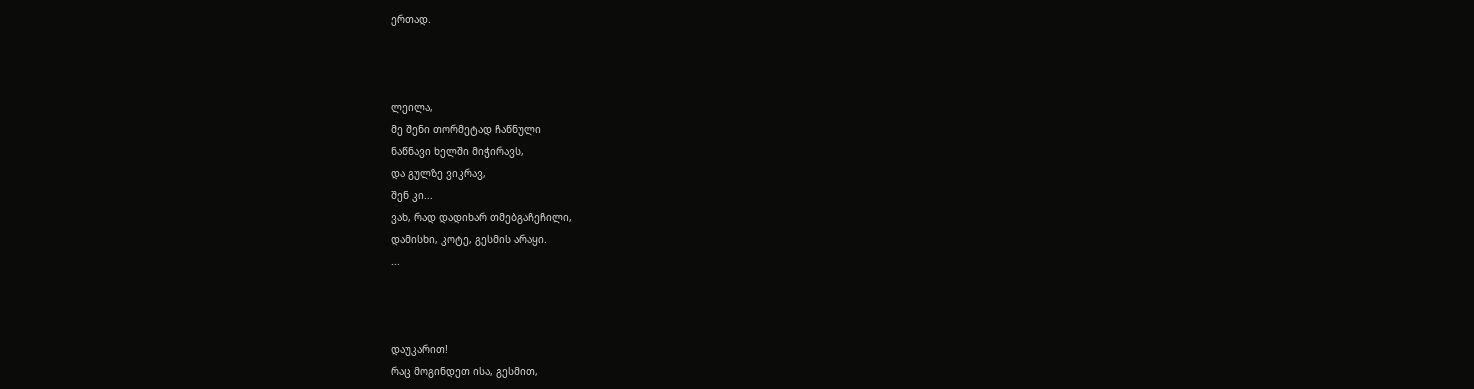ერთად.



ლეილა,
მე შენი თორმეტად ჩაწნული
ნაწნავი ხელში მიჭირავს,
და გულზე ვიკრავ,
შენ კი...
ვახ, რად დადიხარ თმებგაჩეჩილი,
დამისხი, კოტე, გესმის არაყი.
...



დაუკარით!
რაც მოგინდეთ ისა, გესმით,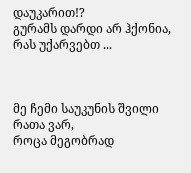დაუკარით!?
გურამს დარდი არ ჰქონია,
რას უქარვებთ ...



მე ჩემი საუკუნის შვილი
რათა ვარ,
როცა მეგობრად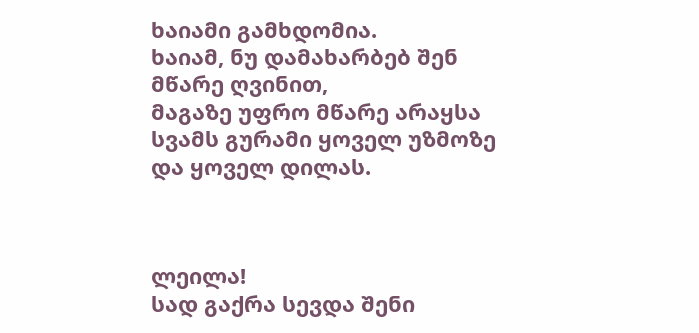ხაიამი გამხდომია.
ხაიამ, ნუ დამახარბებ შენ
მწარე ღვინით,
მაგაზე უფრო მწარე არაყსა
სვამს გურამი ყოველ უზმოზე
და ყოველ დილას.



ლეილა!
სად გაქრა სევდა შენი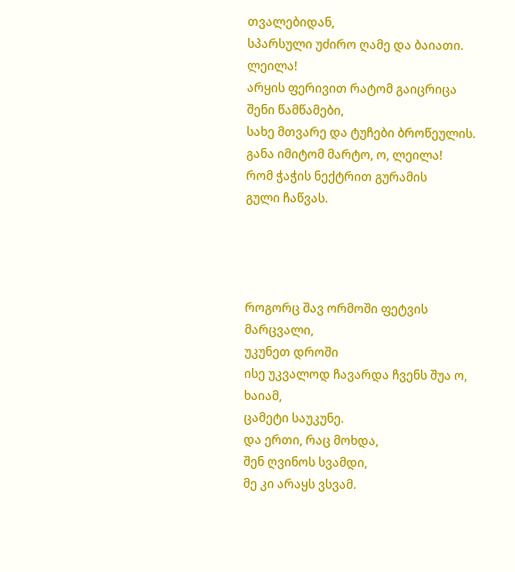თვალებიდან,
სპარსული უძირო ღამე და ბაიათი.
ლეილა!
არყის ფერივით რატომ გაიცრიცა
შენი წამწამები,
სახე მთვარე და ტუჩები ბროწეულის.
განა იმიტომ მარტო, ო, ლეილა!
რომ ჭაჭის ნექტრით გურამის
გული ჩაწვას.




როგორც შავ ორმოში ფეტვის მარცვალი,
უკუნეთ დროში
ისე უკვალოდ ჩავარდა ჩვენს შუა ო, ხაიამ,
ცამეტი საუკუნე.
და ერთი, რაც მოხდა,
შენ ღვინოს სვამდი,
მე კი არაყს ვსვამ.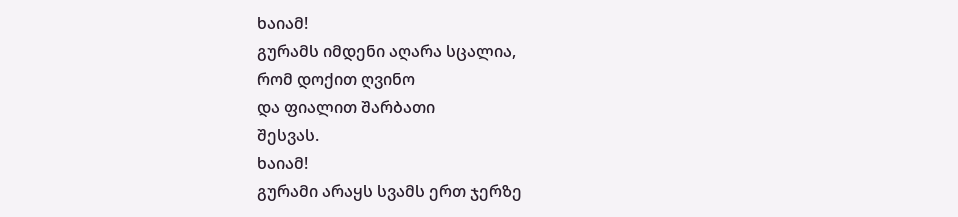ხაიამ!
გურამს იმდენი აღარა სცალია,
რომ დოქით ღვინო
და ფიალით შარბათი
შესვას.
ხაიამ!
გურამი არაყს სვამს ერთ ჯერზე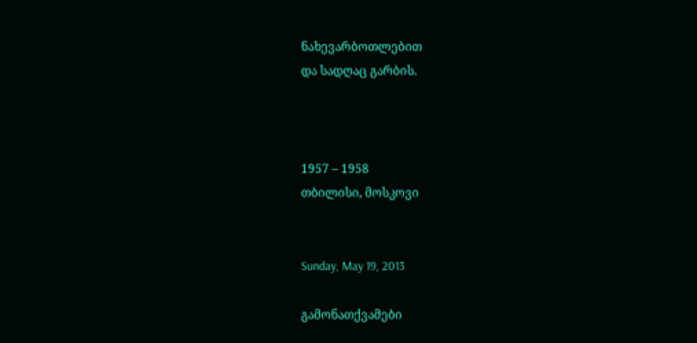ნახევარბოთლებით
და სადღაც გარბის.



1957 – 1958
თბილისი, მოსკოვი


Sunday, May 19, 2013

გამონათქვამები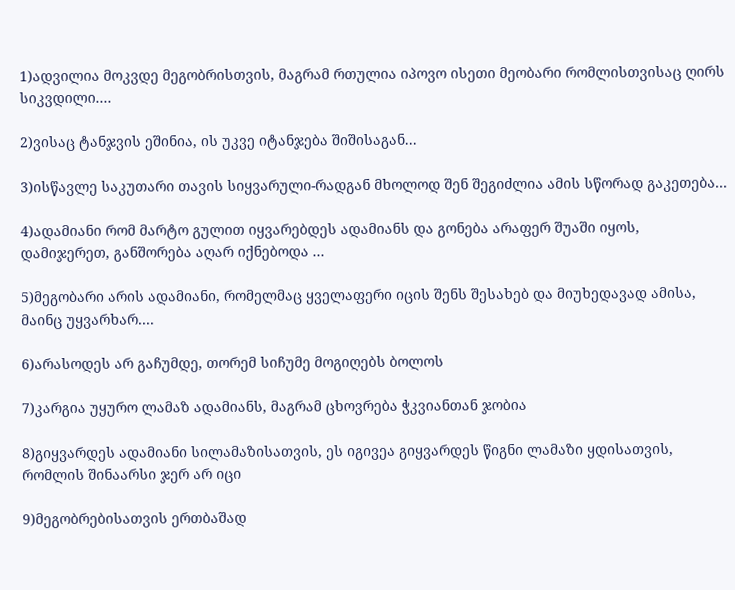1)ადვილია მოკვდე მეგობრისთვის, მაგრამ რთულია იპოვო ისეთი მეობარი რომლისთვისაც ღირს სიკვდილი....

2)ვისაც ტანჯვის ეშინია, ის უკვე იტანჯება შიშისაგან...

3)ისწავლე საკუთარი თავის სიყვარული-რადგან მხოლოდ შენ შეგიძლია ამის სწორად გაკეთება...

4)ადამიანი რომ მარტო გულით იყვარებდეს ადამიანს და გონება არაფერ შუაში იყოს, დამიჯერეთ, განშორება აღარ იქნებოდა ...

5)მეგობარი არის ადამიანი, რომელმაც ყველაფერი იცის შენს შესახებ და მიუხედავად ამისა, მაინც უყვარხარ....

6)არასოდეს არ გაჩუმდე, თორემ სიჩუმე მოგიღებს ბოლოს

7)კარგია უყურო ლამაზ ადამიანს, მაგრამ ცხოვრება ჭკვიანთან ჯობია

8)გიყვარდეს ადამიანი სილამაზისათვის, ეს იგივეა გიყვარდეს წიგნი ლამაზი ყდისათვის, რომლის შინაარსი ჯერ არ იცი

9)მეგობრებისათვის ერთბაშად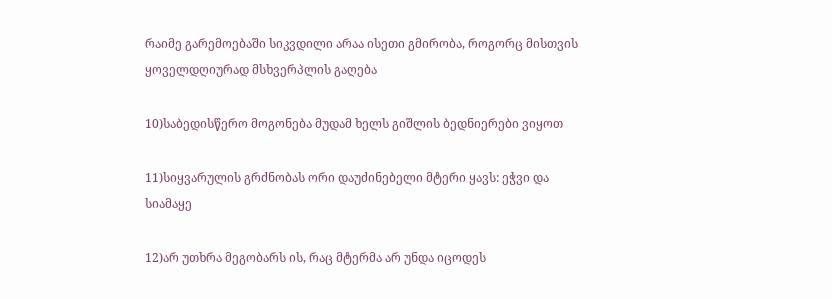რაიმე გარემოებაში სიკვდილი არაა ისეთი გმირობა, როგორც მისთვის ყოველდღიურად მსხვერპლის გაღება

10)საბედისწერო მოგონება მუდამ ხელს გიშლის ბედნიერები ვიყოთ

11)სიყვარულის გრძნობას ორი დაუძინებელი მტერი ყავს: ეჭვი და სიამაყე

12)არ უთხრა მეგობარს ის, რაც მტერმა არ უნდა იცოდეს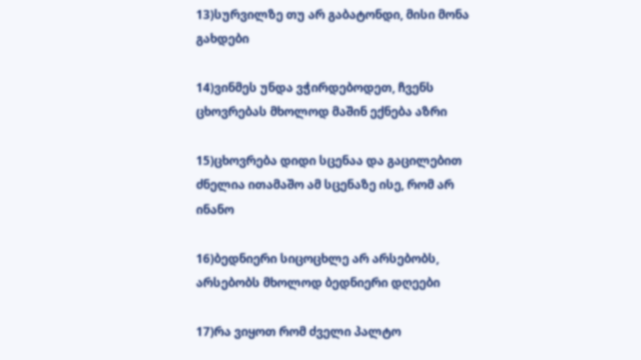13)სურვილზე თუ არ გაბატონდი, მისი მონა გახდები

14)ვინმეს უნდა ვჭირდებოდეთ, ჩვენს ცხოვრებას მხოლოდ მაშინ ექნება აზრი

15)ცხოვრება დიდი სცენაა და გაცილებით ძნელია ითამაშო ამ სცენაზე ისე, რომ არ ინანო

16)ბედნიერი სიცოცხლე არ არსებობს, არსებობს მხოლოდ ბედნიერი დღეები

17)რა ვიყოთ რომ ძველი პალტო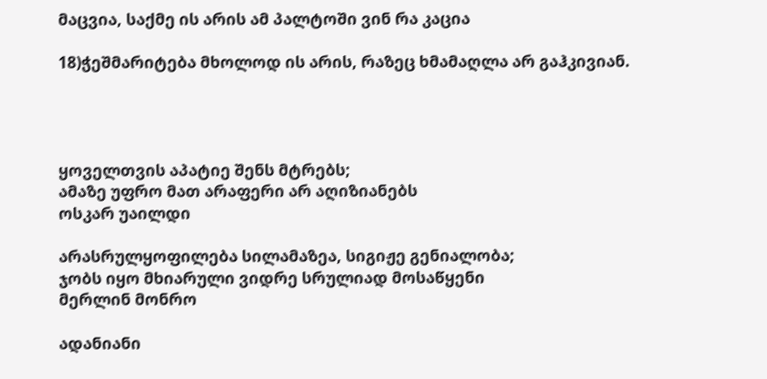მაცვია, საქმე ის არის ამ პალტოში ვინ რა კაცია

18)ჭეშმარიტება მხოლოდ ის არის, რაზეც ხმამაღლა არ გაჰკივიან.




ყოველთვის აპატიე შენს მტრებს;
ამაზე უფრო მათ არაფერი არ აღიზიანებს
ოსკარ უაილდი

არასრულყოფილება სილამაზეა, სიგიჟე გენიალობა;
ჯობს იყო მხიარული ვიდრე სრულიად მოსაწყენი
მერლინ მონრო

ადანიანი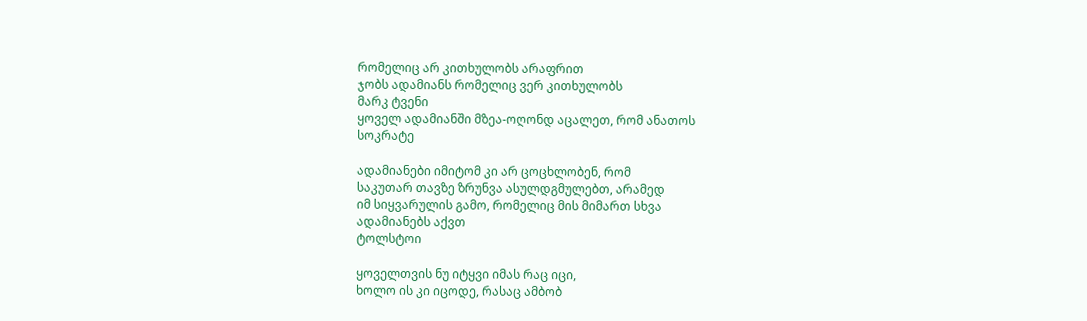რომელიც არ კითხულობს არაფრით
ჯობს ადამიანს რომელიც ვერ კითხულობს
მარკ ტვენი
ყოველ ადამიანში მზეა-ოღონდ აცალეთ, რომ ანათოს
სოკრატე

ადამიანები იმიტომ კი არ ცოცხლობენ, რომ
საკუთარ თავზე ზრუნვა ასულდგმულებთ, არამედ
იმ სიყვარულის გამო, რომელიც მის მიმართ სხვა
ადამიანებს აქვთ
ტოლსტოი

ყოველთვის ნუ იტყვი იმას რაც იცი,
ხოლო ის კი იცოდე, რასაც ამბობ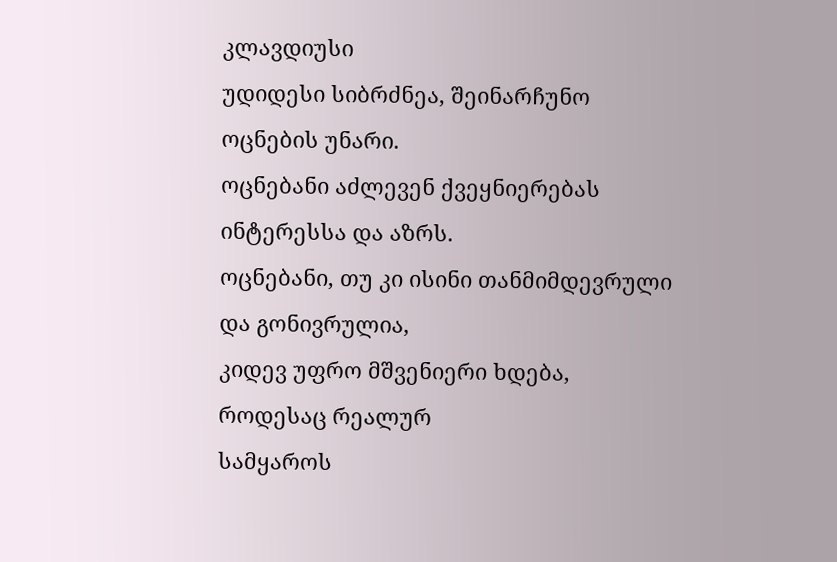კლავდიუსი
უდიდესი სიბრძნეა, შეინარჩუნო ოცნების უნარი.
ოცნებანი აძლევენ ქვეყნიერებას ინტერესსა და აზრს.
ოცნებანი, თუ კი ისინი თანმიმდევრული და გონივრულია,
კიდევ უფრო მშვენიერი ხდება, როდესაც რეალურ
სამყაროს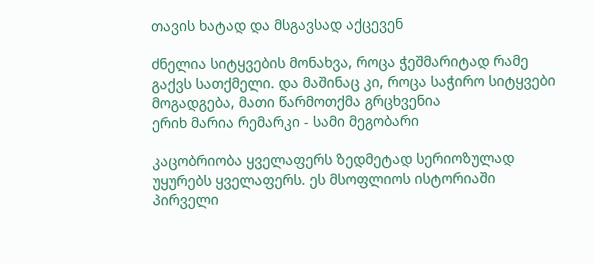თავის ხატად და მსგავსად აქცევენ

ძნელია სიტყვების მონახვა, როცა ჭეშმარიტად რამე
გაქვს სათქმელი. და მაშინაც კი, როცა საჭირო სიტყვები
მოგადგება, მათი წარმოთქმა გრცხვენია
ერიხ მარია რემარკი - სამი მეგობარი

კაცობრიობა ყველაფერს ზედმეტად სერიოზულად
უყურებს ყველაფერს. ეს მსოფლიოს ისტორიაში
პირველი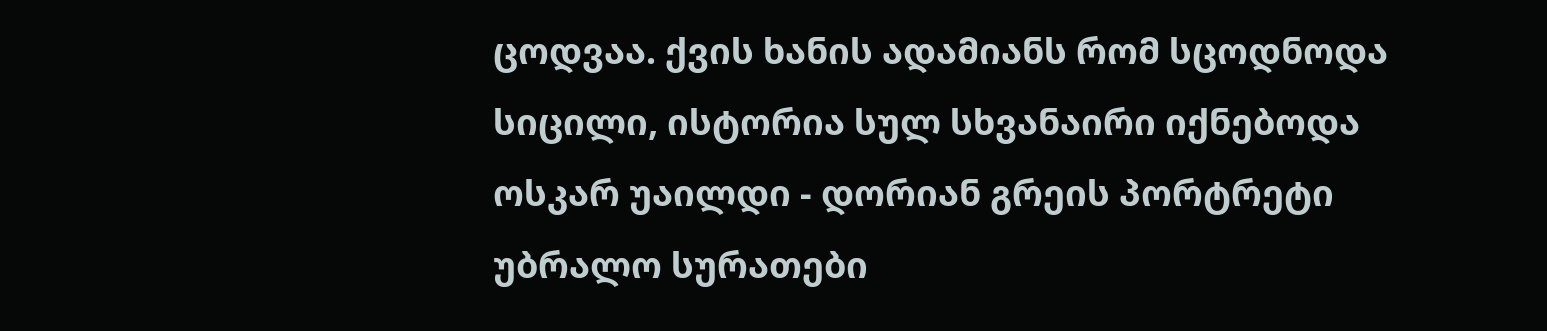ცოდვაა. ქვის ხანის ადამიანს რომ სცოდნოდა
სიცილი, ისტორია სულ სხვანაირი იქნებოდა
ოსკარ უაილდი - დორიან გრეის პორტრეტი
უბრალო სურათები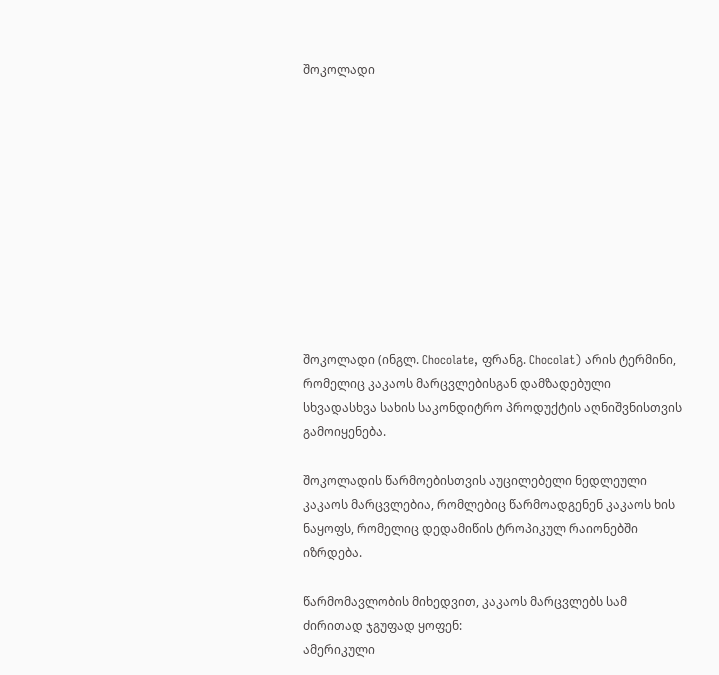შოკოლადი











შოკოლადი (ინგლ. Chocolate, ფრანგ. Chocolat) არის ტერმინი, რომელიც კაკაოს მარცვლებისგან დამზადებული სხვადასხვა სახის საკონდიტრო პროდუქტის აღნიშვნისთვის გამოიყენება.

შოკოლადის წარმოებისთვის აუცილებელი ნედლეული კაკაოს მარცვლებია, რომლებიც წარმოადგენენ კაკაოს ხის ნაყოფს, რომელიც დედამიწის ტროპიკულ რაიონებში იზრდება.

წარმომავლობის მიხედვით, კაკაოს მარცვლებს სამ ძირითად ჯგუფად ყოფენ:
ამერიკული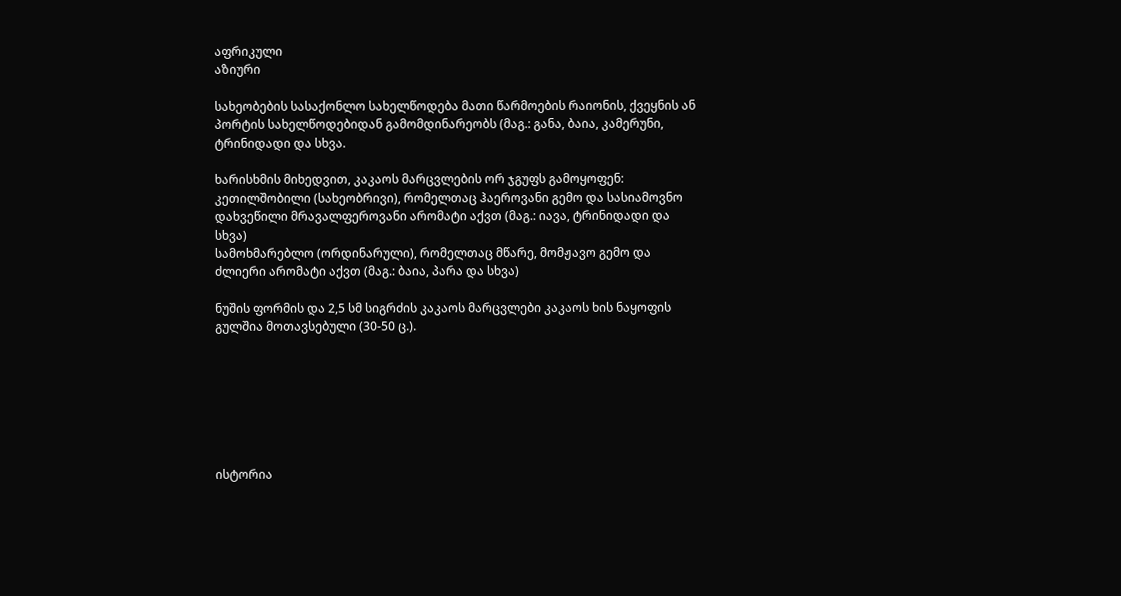აფრიკული
აზიური

სახეობების სასაქონლო სახელწოდება მათი წარმოების რაიონის, ქვეყნის ან პორტის სახელწოდებიდან გამომდინარეობს (მაგ.: განა, ბაია, კამერუნი, ტრინიდადი და სხვა.

ხარისხმის მიხედვით, კაკაოს მარცვლების ორ ჯგუფს გამოყოფენ:
კეთილშობილი (სახეობრივი), რომელთაც ჰაეროვანი გემო და სასიამოვნო დახვეწილი მრავალფეროვანი არომატი აქვთ (მაგ.: იავა, ტრინიდადი და სხვა)
სამოხმარებლო (ორდინარული), რომელთაც მწარე, მომჟავო გემო და ძლიერი არომატი აქვთ (მაგ.: ბაია, პარა და სხვა)

ნუშის ფორმის და 2,5 სმ სიგრძის კაკაოს მარცვლები კაკაოს ხის ნაყოფის გულშია მოთავსებული (30-50 ც.).







ისტორია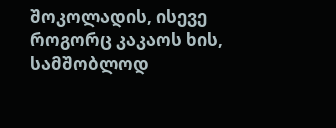შოკოლადის, ისევე როგორც კაკაოს ხის, სამშობლოდ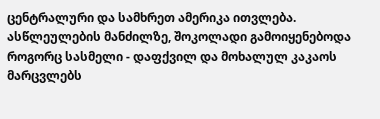ცენტრალური და სამხრეთ ამერიკა ითვლება. ასწლეულების მანძილზე, შოკოლადი გამოიყენებოდა როგორც სასმელი - დაფქვილ და მოხალულ კაკაოს მარცვლებს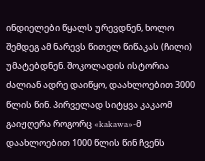ინდიელები წყალს ურევდნენ, ხოლო შემდეგ ამ ნარევს წითელ წიწაკას (ჩილი) უმატებდნენ. შოკოლადის ისტორია ძალიან ადრე დაიწყო, დაახლოებით 3000 წლის წინ. პირველად სიტყვა კაკაომ გაიჟღერა როგორც «kakawa»-მ დაახლოებით 1000 წლის წინ ჩვენს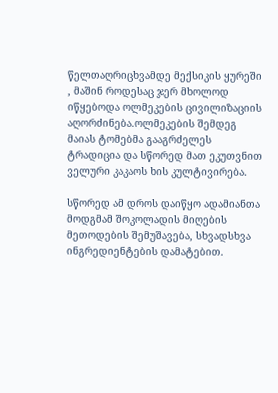წელთაღრიცხვამდე მექსიკის ყურეში , მაშინ როდესაც ჯერ მხოლოდ იწყებოდა ოლმეკების ცივილიზაციის აღორძინება.ოლმეკების შემდეგ მაიას ტომებმა გააგრძელეს ტრადიცია და სწორედ მათ ეკუთვნით ველური კაკაოს ხის კულტივირება.

სწორედ ამ დროს დაიწყო ადამიანთა მოდგმამ შოკოლადის მიღების მეთოდების შემუშავება, სხვადსხვა ინგრედიენტების დამატებით.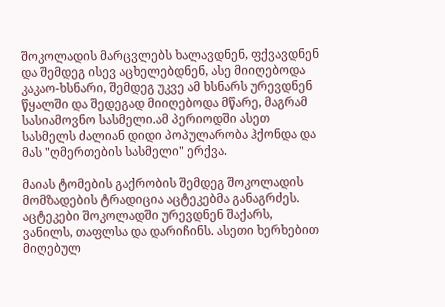შოკოლადის მარცვლებს ხალავდნენ, ფქვავდნენ და შემდეგ ისევ აცხელებდნენ, ასე მიიღებოდა კაკაო-ხსნარი, შემდეგ უკვე ამ ხსნარს ურევდნენ წყალში და შედეგად მიიღებოდა მწარე, მაგრამ სასიამოვნო სასმელი.ამ პერიოდში ასეთ სასმელს ძალიან დიდი პოპულარობა ჰქონდა და მას "ღმერთების სასმელი" ერქვა.

მაიას ტომების გაქრობის შემდეგ შოკოლადის მომზადების ტრადიცია აცტეკებმა განაგრძეს. აცტეკები შოკოლადში ურევდნენ შაქარს, ვანილს, თაფლსა და დარიჩინს. ასეთი ხერხებით მიღებულ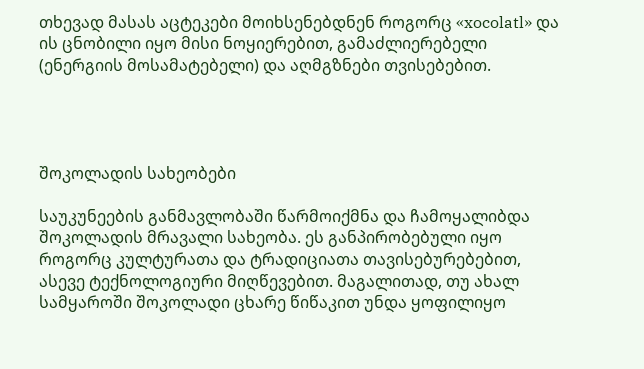თხევად მასას აცტეკები მოიხსენებდნენ როგორც «xocolatl» და ის ცნობილი იყო მისი ნოყიერებით, გამაძლიერებელი (ენერგიის მოსამატებელი) და აღმგზნები თვისებებით.




შოკოლადის სახეობები

საუკუნეების განმავლობაში წარმოიქმნა და ჩამოყალიბდა შოკოლადის მრავალი სახეობა. ეს განპირობებული იყო როგორც კულტურათა და ტრადიციათა თავისებურებებით, ასევე ტექნოლოგიური მიღწევებით. მაგალითად, თუ ახალ სამყაროში შოკოლადი ცხარე წიწაკით უნდა ყოფილიყო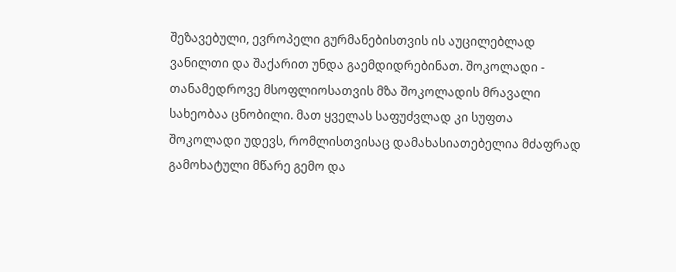შეზავებული, ევროპელი გურმანებისთვის ის აუცილებლად ვანილთი და შაქარით უნდა გაემდიდრებინათ. შოკოლადი - თანამედროვე მსოფლიოსათვის მზა შოკოლადის მრავალი სახეობაა ცნობილი. მათ ყველას საფუძვლად კი სუფთა შოკოლადი უდევს, რომლისთვისაც დამახასიათებელია მძაფრად გამოხატული მწარე გემო და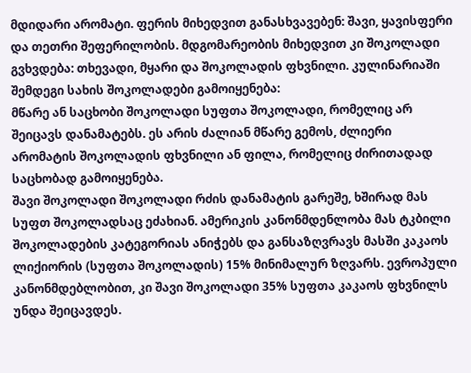მდიდარი არომატი. ფერის მიხედვით განასხვავებენ: შავი, ყავისფერი და თეთრი შეფერილობის. მდგომარეობის მიხედვით კი შოკოლადი გვხვდება: თხევადი, მყარი და შოკოლადის ფხვნილი. კულინარიაში შემდეგი სახის შოკოლადები გამოიყენება:
მწარე ან საცხობი შოკოლადი სუფთა შოკოლადი, რომელიც არ შეიცავს დანამატებს. ეს არის ძალიან მწარე გემოს, ძლიერი არომატის შოკოლადის ფხვნილი ან ფილა, რომელიც ძირითადად საცხობად გამოიყენება.
შავი შოკოლადი შოკოლადი რძის დანამატის გარეშე, ხშირად მას სუფთ შოკოლადსაც ეძახიან. ამერიკის კანონმდენლობა მას ტკბილი შოკოლადების კატეგორიას ანიჭებს და განსაზღვრავს მასში კაკაოს ლიქიორის (სუფთა შოკოლადის) 15% მინიმალურ ზღვარს. ევროპული კანონმდებლობით, კი შავი შოკოლადი 35% სუფთა კაკაოს ფხვნილს უნდა შეიცავდეს.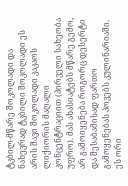ტკბილ-მწარე შოკოლადი და ნახევრად ტკბილი შოკოლადი ეს არის შავი შოკოლადი კაკაოს ლიქიორის მაღალი კონცენტრაციით (პირველი სახეობა უფრო). მას ახასიატებს მწარე გემო, არ გამოიყენება როგორც დესერტი და შესაბამისად ფართო გამოყენებას პოვებს კულინარიაში. ეს ორი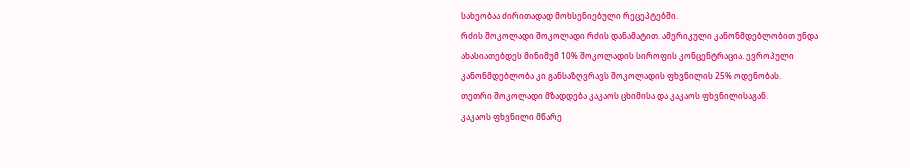სახეობაა ძირითადად მოხსენიებული რეცეპტებში.
რძის შოკოლადი შოკოლადი რძის დანამატით. ამერიკული კანონმდებლობით უნდა ახასიათებდეს მინიმუმ 10% შოკოლადის სიროფის კონცენტრაცია. ევროპული კანონმდებლობა კი განსაზღვრავს შოკოლადის ფხვნილის 25% ოდენობას.
თეთრი შოკოლადი მზადდება კაკაოს ცხიმისა და კაკაოს ფხვნილისაგან.
კაკაოს ფხვნილი მწარე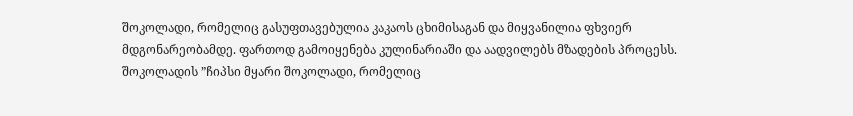შოკოლადი, რომელიც გასუფთავებულია კაკაოს ცხიმისაგან და მიყვანილია ფხვიერ მდგონარეობამდე. ფართოდ გამოიყენება კულინარიაში და აადვილებს მზადების პროცესს.
შოკოლადის ”ჩიპსი მყარი შოკოლადი, რომელიც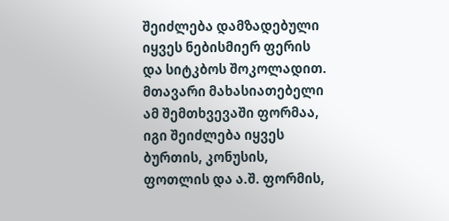შეიძლება დამზადებული იყვეს ნებისმიერ ფერის და სიტკბოს შოკოლადით. მთავარი მახასიათებელი ამ შემთხვევაში ფორმაა, იგი შეიძლება იყვეს ბურთის, კონუსის, ფოთლის და ა.შ. ფორმის,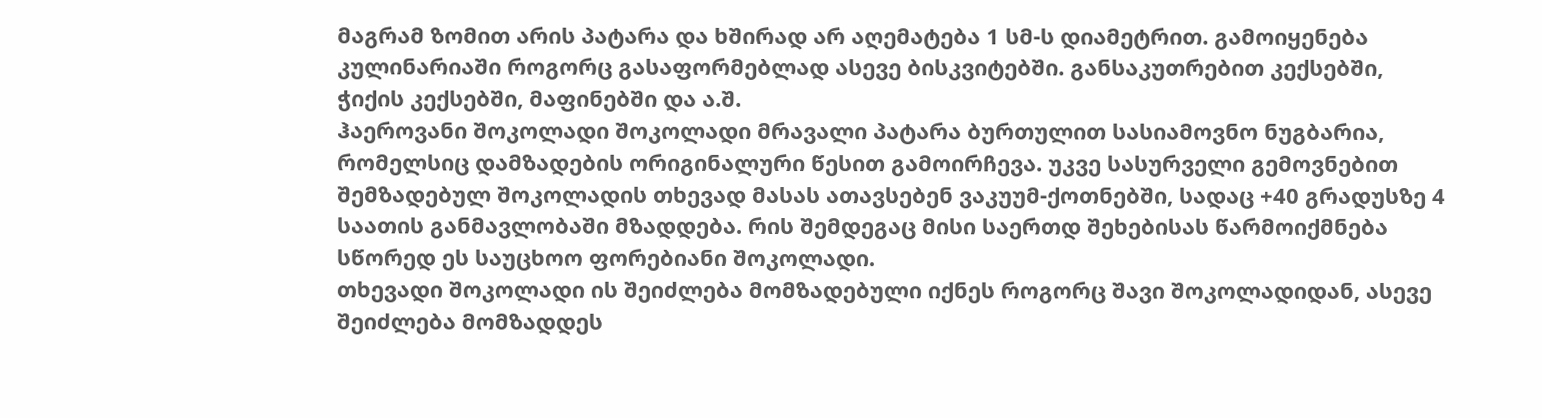მაგრამ ზომით არის პატარა და ხშირად არ აღემატება 1 სმ-ს დიამეტრით. გამოიყენება კულინარიაში როგორც გასაფორმებლად ასევე ბისკვიტებში. განსაკუთრებით კექსებში, ჭიქის კექსებში, მაფინებში და ა.შ.
ჰაეროვანი შოკოლადი შოკოლადი მრავალი პატარა ბურთულით სასიამოვნო ნუგბარია, რომელსიც დამზადების ორიგინალური წესით გამოირჩევა. უკვე სასურველი გემოვნებით შემზადებულ შოკოლადის თხევად მასას ათავსებენ ვაკუუმ-ქოთნებში, სადაც +40 გრადუსზე 4 საათის განმავლობაში მზადდება. რის შემდეგაც მისი საერთდ შეხებისას წარმოიქმნება სწორედ ეს საუცხოო ფორებიანი შოკოლადი.
თხევადი შოკოლადი ის შეიძლება მომზადებული იქნეს როგორც შავი შოკოლადიდან, ასევე შეიძლება მომზადდეს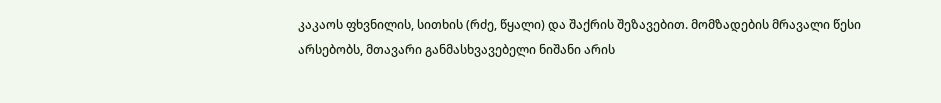კაკაოს ფხვნილის, სითხის (რძე, წყალი) და შაქრის შეზავებით. მომზადების მრავალი წესი არსებობს, მთავარი განმასხვავებელი ნიშანი არის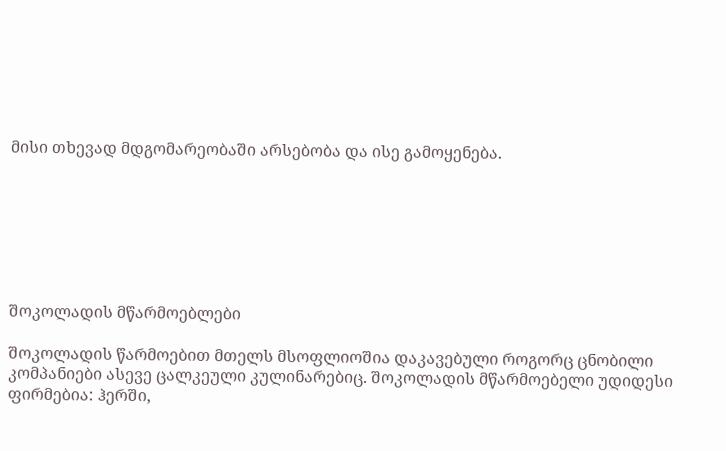მისი თხევად მდგომარეობაში არსებობა და ისე გამოყენება.







შოკოლადის მწარმოებლები

შოკოლადის წარმოებით მთელს მსოფლიოშია დაკავებული როგორც ცნობილი კომპანიები ასევე ცალკეული კულინარებიც. შოკოლადის მწარმოებელი უდიდესი ფირმებია: ჰერში,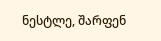ნესტლე, შარფენ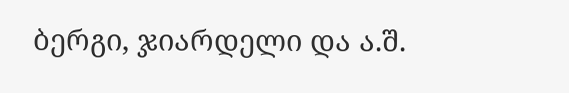ბერგი, ჯიარდელი და ა.შ.